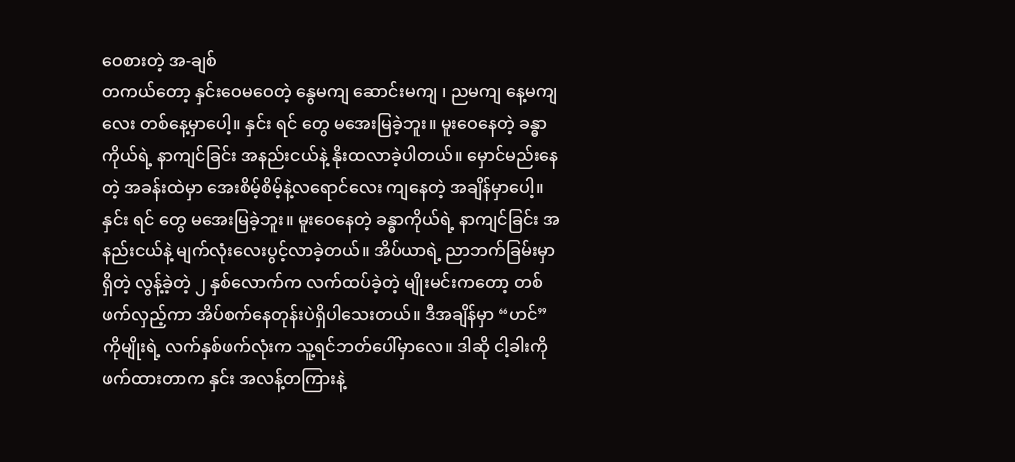ဝေစားတဲ့ အ-ချစ်
တကယ်တော့ နှင်းဝေမဝေတဲ့ နွေမကျ ဆောင်းမကျ ၊ ညမကျ နေ့မကျလေး တစ်နေ့မှာပေါ့။ နှင်း ရင် တွေ မအေးမြခဲ့ဘူး။ မူးဝေနေတဲ့ ခန္ဓာကိုယ်ရဲ့ နာကျင်ခြင်း အနည်းငယ်နဲ့ နိုးထလာခဲ့ပါတယ်။ မှောင်မည်းနေတဲ့ အခန်းထဲမှာ အေးစိမ့်စိမ့်နဲ့လရောင်လေး ကျနေတဲ့ အချိန်မှာပေါ့။ နှင်း ရင် တွေ မအေးမြခဲ့ဘူး။ မူးဝေနေတဲ့ ခန္ဓာကိုယ်ရဲ့ နာကျင်ခြင်း အနည်းငယ်နဲ့ မျက်လုံးလေးပွင့်လာခဲ့တယ်။ အိပ်ယာရဲ့ ညာဘက်ခြမ်းမှာ ရှိတဲ့ လွန့်ခဲ့တဲ့ ၂ နှစ်လောက်က လက်ထပ်ခဲ့တဲ့ မျိုးမင်းကတော့ တစ်ဖက်လှည့်ကာ အိပ်စက်နေတုန်းပဲရှိပါသေးတယ်။ ဒီအချိန်မှာ “ဟင်” ကိုမျိုးရဲ့ လက်နှစ်ဖက်လုံးက သူ့ရင်ဘတ်ပေါ်မှာလေ။ ဒါဆို ငါ့ခါးကို ဖက်ထားတာက နှင်း အလန့်တကြားနဲ့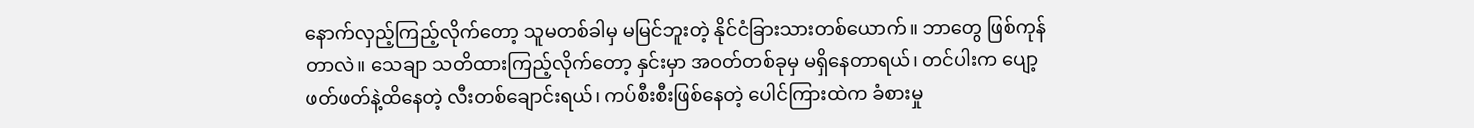နောက်လှည့်ကြည့်လိုက်တော့ သူမတစ်ခါမှ မမြင်ဘူးတဲ့ နိုင်ငံခြားသားတစ်ယောက်။ ဘာတွေ ဖြစ်ကုန်တာလဲ။ သေချာ သတိထားကြည့်လိုက်တော့ နှင်းမှာ အဝတ်တစ်ခုမှ မရှိနေတာရယ်၊ တင်ပါးက ပျော့ဖတ်ဖတ်နဲ့ထိနေတဲ့ လီးတစ်ချောင်းရယ်၊ ကပ်စီးစီးဖြစ်နေတဲ့ ပေါင်ကြားထဲက ခံစားမှု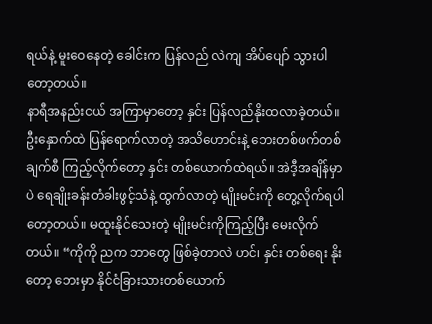ရယ်နဲ့ မူးဝေနေတဲ့ ခေါင်းက ပြန်လည် လဲကျ အိပ်ပျော် သွားပါတော့တယ်။
နာရီအနည်းငယ် အကြာမှာတော့ နှင်း ပြန်လည်နိုးထလာခဲ့တယ်။ ဦးနှောက်ထဲ ပြန်ရောက်လာတဲ့ အသိဟောင်းနဲ့ ဘေးတစ်ဖက်တစ်ချက်စီ ကြည့်လိုက်တော့ နှင်း တစ်ယောက်ထဲရယ်။ အဲဒီ့အချိန်မှာပဲ ရေချိုးခန်းတံခါးဖွင့်သံနဲ့ ထွက်လာတဲ့ မျိုးမင်းကို တွေ့လိုက်ရပါတော့တယ်။ မထူးနိုင်သေးတဲ့ မျိုးမင်းကိုကြည့်ပြီး မေးလိုက်တယ်။ “ကိုကို ညက ဘာတွေ ဖြစ်ခဲ့တာလဲ ဟင်၊ နှင်း တစ်ရေး နိုးတော့ ဘေးမှာ နိုင်ငံခြားသားတစ်ယောက်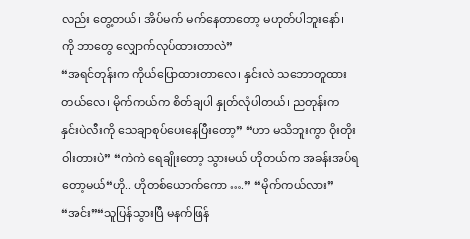လည်း တွေ့တယ်၊ အိပ်မက် မက်နေတာတော့ မဟုတ်ပါဘူးနော်၊ ကို ဘာတွေ လျှောက်လုပ်ထားတာလဲ”
“အရင်တုန်းက ကိုယ်ပြောထားတာလေ၊ နှင်းလဲ သဘောတူထားတယ်လေ၊ မိုက်ကယ်က စိတ်ချပါ နှုတ်လုံပါတယ်၊ ညတုန်းက နှင်းပဲလီးကို သေချာစုပ်ပေးနေပြီးတော့” “ဟာ မသိဘူးကွာ ဝိုးတိုးဝါးတားပဲ” “ကဲကဲ ရေချိုးတော့ သွားမယ် ဟိုတယ်က အခန်းအပ်ရတော့မယ်“ဟို.. ဟိုတစ်ယောက်ကော ….” “မိုက်ကယ်လား” “အင်း”“သူပြန်သွားပြီ မနက်ဖြန်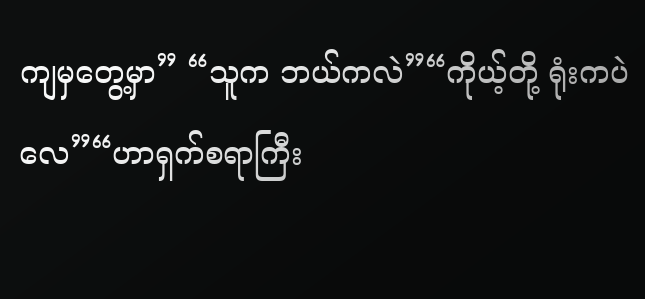ကျမှတွေ့မှာ” “သူက ဘယ်ကလဲ”“ကိုယ့်တို့ ရုံးကပဲလေ”“ဟာရှက်စရာကြီး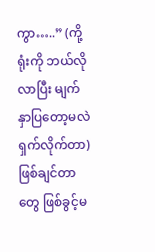ကွာ…..” (ကို့ရုံးကို ဘယ်လိုလာပြီး မျက်နှာပြတော့မလဲ ရှက်လိုက်တာ)ဖြစ်ချင်တာတွေ ဖြစ်ခွင့်မ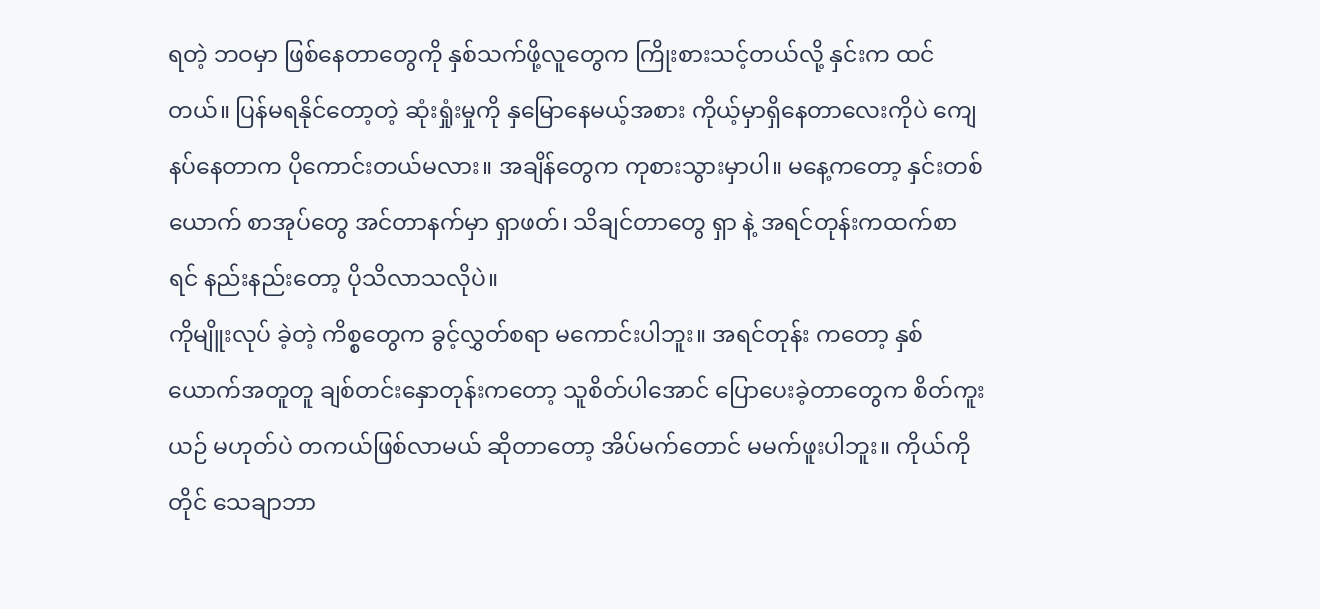ရတဲ့ ဘဝမှာ ဖြစ်နေတာတွေကို နှစ်သက်ဖို့လူတွေက ကြိုးစားသင့်တယ်လို့ နှင်းက ထင်တယ်။ ပြန်မရနိုင်တော့တဲ့ ဆုံးရှုံးမှုကို နှမြောနေမယ့်အစား ကိုယ့်မှာရှိနေတာလေးကိုပဲ ကျေနပ်နေတာက ပိုကောင်းတယ်မလား။ အချိန်တွေက ကုစားသွားမှာပါ။ မနေ့ကတော့ နှင်းတစ်ယောက် စာအုပ်တွေ အင်တာနက်မှာ ရှာဖတ်၊ သိချင်တာတွေ ရှာ နဲ့ အရင်တုန်းကထက်စာရင် နည်းနည်းတော့ ပိုသိလာသလိုပဲ။
ကိုမျိူးလုပ် ခဲ့တဲ့ ကိစ္စတွေက ခွင့်လွှတ်စရာ မကောင်းပါဘူး။ အရင်တုန်း ကတော့ နှစ်ယောက်အတူတူ ချစ်တင်းနှောတုန်းကတော့ သူစိတ်ပါအောင် ပြောပေးခဲ့တာတွေက စိတ်ကူးယဉ် မဟုတ်ပဲ တကယ်ဖြစ်လာမယ် ဆိုတာတော့ အိပ်မက်တောင် မမက်ဖူးပါဘူး။ ကိုယ်ကိုတိုင် သေချာဘာ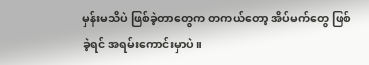မှန်းမသိပဲ ဖြစ်ခဲ့တာတွေက တကယ်တော့ အိပ်မက်တွေ ဖြစ်ခဲ့ရင် အရမ်းကောင်းမှာပဲ။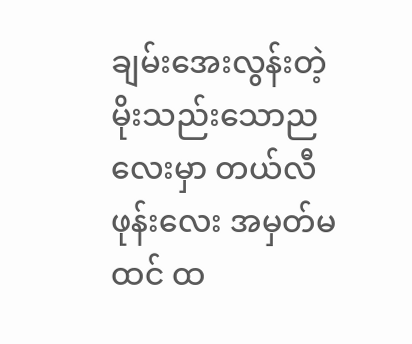ချမ်းအေးလွန်းတဲ့ မိုးသည်းသောညလေးမှာ တယ်လီဖုန်းလေး အမှတ်မထင် ထ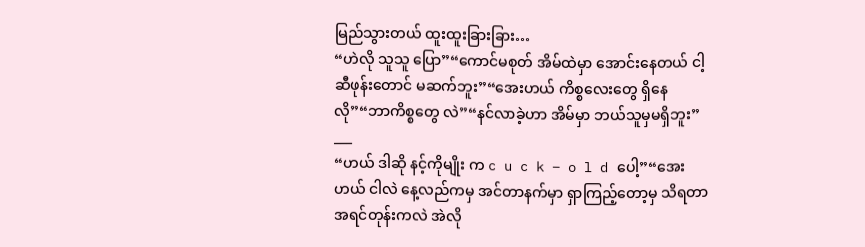မြည်သွားတယ် ထူးထူးခြားခြား…
“ဟဲလို သူသူ ပြော”“ကောင်မစုတ် အိမ်ထဲမှာ အောင်းနေတယ် ငါ့ဆီဖုန်းတောင် မဆက်ဘူး”“အေးဟယ် ကိစ္စလေးတွေ ရှိနေလို”“ဘာကိစ္စတွေ လဲ”“နင်လာခဲ့ဟာ အိမ်မှာ ဘယ်သူမှမရှိဘူး”
___
“ဟယ် ဒါဆို နင့်ကိုမျိုး က c u c k – o l d ပေါ့”“အေးဟယ် ငါလဲ နေ့လည်ကမှ အင်တာနက်မှာ ရှာကြည့်တော့မှ သိရတာ အရင်တုန်းကလဲ အဲလို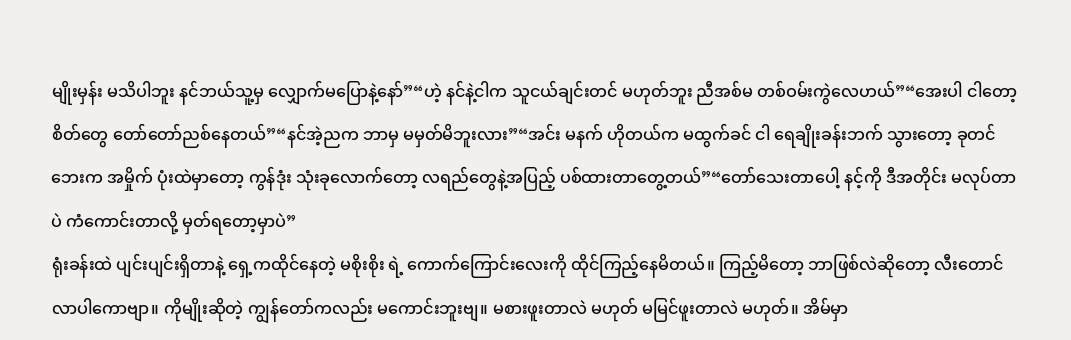မျိုးမှန်း မသိပါဘူး နင်ဘယ်သူ့မှ လျှောက်မပြောနဲ့နော်”“ဟဲ့ နင်နဲ့ငါက သူငယ်ချင်းတင် မဟုတ်ဘူး ညီအစ်မ တစ်ဝမ်းကွဲလေဟယ်”“အေးပါ ငါတော့ စိတ်တွေ တော်တော်ညစ်နေတယ်”“နင်အဲ့ညက ဘာမှ မမှတ်မိဘူးလား”“အင်း မနက် ဟိုတယ်က မထွက်ခင် ငါ ရေချိုးခန်းဘက် သွားတော့ ခုတင်ဘေးက အမှိုက် ပုံးထဲမှာတော့ ကွန်ဒုံး သုံးခုလောက်တော့ လရည်တွေနဲ့အပြည့် ပစ်ထားတာတွေ့တယ်”“တော်သေးတာပေါ့ နင့်ကို ဒီအတိုင်း မလုပ်တာပဲ ကံကောင်းတာလို့ မှတ်ရတော့မှာပဲ”
ရုံးခန်းထဲ ပျင်းပျင်းရှိတာနဲ့ ရှေ့ကထိုင်နေတဲ့ မစိုးစိုး ရဲ့ ကောက်ကြောင်းလေးကို ထိုင်ကြည့်နေမိတယ်။ ကြည့်မိတော့ ဘာဖြစ်လဲဆိုတော့ လီးတောင်လာပါကောဗျာ။ ကိုမျိုးဆိုတဲ့ ကျွန်တော်ကလည်း မကောင်းဘူးဗျ။ မစားဖူးတာလဲ မဟုတ် မမြင်ဖူးတာလဲ မဟုတ်။ အိမ်မှာ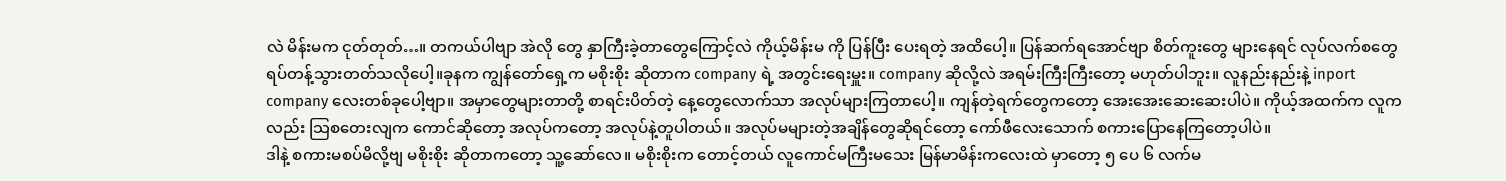လဲ မိန်းမက ငုတ်တုတ်…။ တကယ်ပါဗျာ အဲလို တွေ နှာကြီးခဲ့တာတွေကြောင့်လဲ ကိုယ့်မိန်းမ ကို ပြန်ပြီး ပေးရတဲ့ အထိပေါ့။ ပြန်ဆက်ရအောင်ဗျာ စိတ်ကူးတွေ များနေရင် လုပ်လက်စတွေ ရပ်တန့်သွားတတ်သလိုပေါ့။ခုနက ကျွန်တော်ရှေ့က မစိုးစိုး ဆိုတာက company ရဲ့ အတွင်းရေးမှူး။ company ဆိုလို့လဲ အရမ်းကြီးကြီးတော့ မဟုတ်ပါဘူး။ လူနည်းနည်းနဲ့ inport company လေးတစ်ခုပေါ့ဗျာ။ အမှာတွေများတာတို့ စာရင်းပိတ်တဲ့ နေ့တွေလောက်သာ အလုပ်များကြတာပေါ့။ ကျန်တဲ့ရက်တွေကတော့ အေးအေးဆေးဆေးပါပဲ။ ကိုယ့်အထက်က လူကလည်း သြစတေးလျက ကောင်ဆိုတော့ အလုပ်ကတော့ အလုပ်နဲ့တူပါတယ်။ အလုပ်မများတဲ့အချိန်တွေဆိုရင်တော့ ကော်ဖီလေးသောက် စကားပြောနေကြတော့ပါပဲ။
ဒါနဲ့ စကားမစပ်မိလို့ဗျ မစိုးစိုး ဆိုတာကတော့ သူ့ဆော်လေ။ မစိုးစိုးက တောင့်တယ် လူကောင်မကြီးမသေး မြန်မာမိန်းကလေးထဲ မှာတော့ ၅ ပေ ၆ လက်မ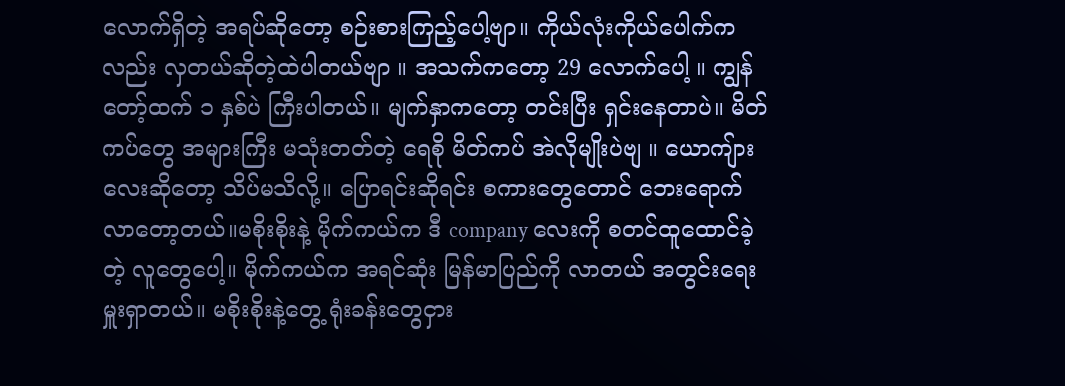လောက်ရှိတဲ့ အရပ်ဆိုတော့ စဉ်းစားကြည့်ပေါ့ဗျာ။ ကိုယ်လုံးကိုယ်ပေါက်ကလည်း လှတယ်ဆိုတဲ့ထဲပါတယ်ဗျာ ။ အသက်ကတော့ 29 လောက်ပေါ့ ။ ကျွန်တော့်ထက် ၁ နှစ်ပဲ ကြီးပါတယ်။ မျက်နှာကတော့ တင်းပြီး ရှင်းနေတာပဲ။ မိတ်ကပ်တွေ အများကြီး မသုံးတတ်တဲ့ ရေစို မိတ်ကပ် အဲလိုမျိုးပဲဗျ ။ ယောကျ်ားလေးဆိုတော့ သိပ်မသိလို့။ ပြောရင်းဆိုရင်း စကားတွေတောင် ဘေးရောက်လာတော့တယ်။မစိုးစိုးနဲ့ မိုက်ကယ်က ဒီ company လေးကို စတင်ထူထောင်ခဲ့တဲ့ လူတွေပေါ့။ မိုက်ကယ်က အရင်ဆုံး မြန်မာပြည်ကို လာတယ် အတွင်းရေးမှူးရှာတယ်။ မစိုးစိုးနဲ့တွေ့ ရုံးခန်းတွေငှား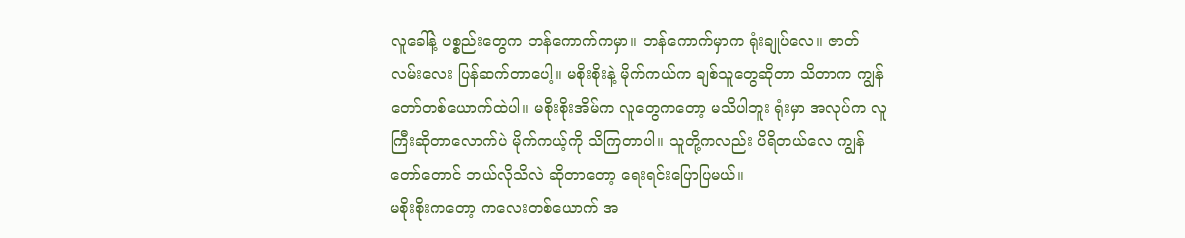လူခေါ်နဲ့ ပစ္စည်းတွေက ဘန်ကောက်ကမှာ။ ဘန်ကောက်မှာက ရုံးချုပ်လေ။ ဇာတ်လမ်းလေး ပြန်ဆက်တာပေါ့။ မစိုးစိုးနဲ့ မိုက်ကယ်က ချစ်သူတွေဆိုတာ သိတာက ကျွန်တော်တစ်ယောက်ထဲပါ။ မစိုးစိုးအိမ်က လူတွေကတော့ မသိပါဘူး ရုံးမှာ အလုပ်က လူကြီးဆိုတာလောက်ပဲ မိုက်ကယ့်ကို သိကြတာပါ။ သူတို့ကလည်း ပိရိတယ်လေ ကျွန်တော်တောင် ဘယ်လိုသိလဲ ဆိုတာတော့ ရေးရင်းပြောပြမယ်။
မစိုးစိုးကတော့ ကလေးတစ်ယောက် အ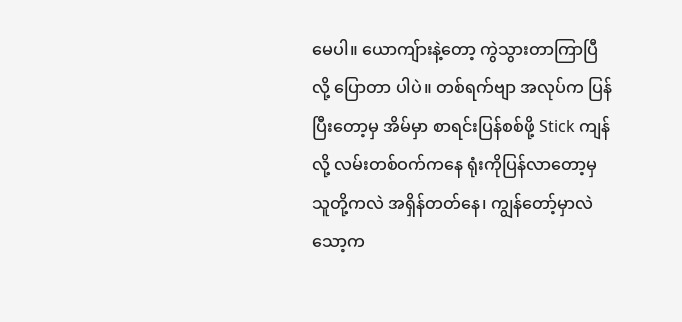မေပါ။ ယောကျ်ားနဲ့တော့ ကွဲသွားတာကြာပြီလို့ ပြောတာ ပါပဲ။ တစ်ရက်ဗျာ အလုပ်က ပြန်ပြီးတော့မှ အိမ်မှာ စာရင်းပြန်စစ်ဖို့ Stick ကျန်လို့ လမ်းတစ်ဝက်ကနေ ရုံးကိုပြန်လာတော့မှ သူတို့ကလဲ အရှိန်တတ်နေ၊ ကျွန်တော့်မှာလဲ သော့က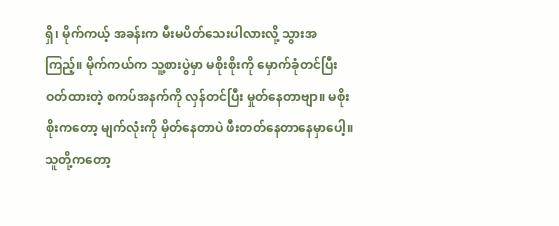ရှိ၊ မိုက်ကယ့် အခန်းက မီးမပိတ်သေးပါလားလို့ သွားအကြည့်။ မိုက်ကယ်က သူ့စားပွဲမှာ မစိုးစိုးကို မှောက်ခုံတင်ပြီး ဝတ်ထားတဲ့ စကပ်အနက်ကို လှန်တင်ပြီး မှုတ်နေတာဗျာ။ မစိုးစိုးကတော့ မျက်လုံးကို မှိတ်နေတာပဲ ဖီးတတ်နေတာနေမှာပေါ့။ သူတို့ကတော့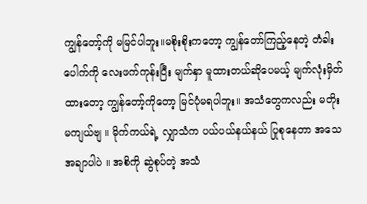ကျွန်တော့်ကို မမြင်ပါဘူး။မစိုးစိုးကတော့ ကျွန်တော်ကြည့်နေတဲ့ တံခါးပေါက်ကို လေးဖက်ကုန်းပြီး မျက်နှာ မူထားတယ်ဆိုပေမယ့် မျက်လုံးမှိတ်ထားတော့ ကျွန်တော့်ကိုတော့ မြင်ပုံမရပါဘူး။ အသံတွေကလည်း မတိုးမကျယ်ဗျ ။ မိုက်ကယ်ရဲ့ လျှာသံက ပယ်ပယ်နယ်နယ် ပြုစုနေတာ အသေအချာပါပဲ ။ အစိကို ဆွဲစုပ်တဲ့ အသံ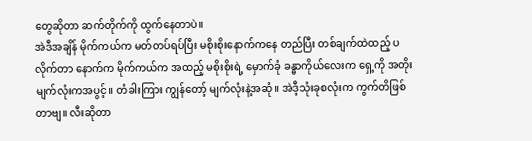တွေဆိုတာ ဆက်တိုက်ကို ထွက်နေတာပဲ။
အဲဒီအချိန် မိုက်ကယ်က မတ်တပ်ရပ်ပြီး မစိုးစိုးနောက်ကနေ တည်ပြီး တစ်ချက်ထဲထည့် ပလိုက်တာ နောက်က မိုက်ကယ်က အထည့် မစိုးစိုးရဲ့ မှောက်ခုံ ခန္ဓာကိုယ်လေးက ရှေ့ကို အတိုး မျက်လုံးကအပွင့်။ တံခါးကြား ကျွန်တော့် မျက်လုံးနဲ့အဆုံ။ အဲဒီ့သုံးခုစလုံးက ကွက်တိဖြစ်တာဗျ။ လီးဆိုတာ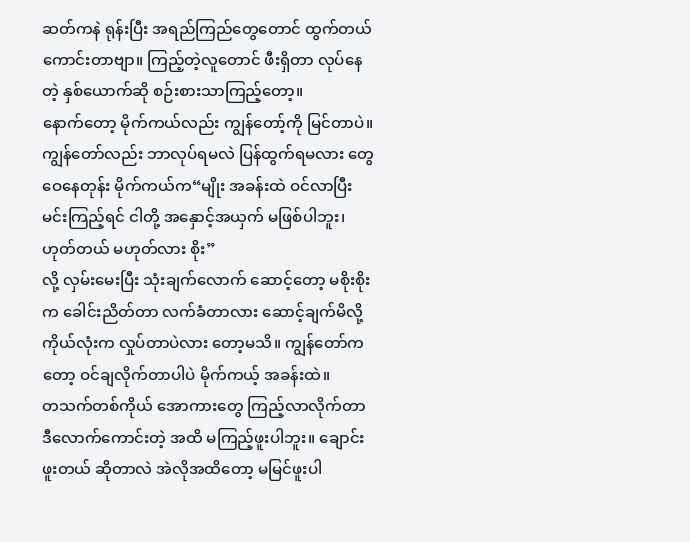ဆတ်ကနဲ ရုန်းပြီး အရည်ကြည်တွေတောင် ထွက်တယ် ကောင်းတာဗျာ။ ကြည့်တဲ့လူတောင် ဖီးရှိတာ လုပ်နေတဲ့ နှစ်ယောက်ဆို စဉ်းစားသာကြည့်တော့။
နောက်တော့ မိုက်ကယ်လည်း ကျွန်တော့်ကို မြင်တာပဲ။ ကျွန်တော်လည်း ဘာလုပ်ရမလဲ ပြန်ထွက်ရမလား တွေဝေနေတုန်း မိုက်ကယ်က“မျိုး အခန်းထဲ ဝင်လာပြီး မင်းကြည့်ရင် ငါတို့ အနှောင့်အယှက် မဖြစ်ပါဘူး၊ ဟုတ်တယ် မဟုတ်လား စိုး”
လို့ လှမ်းမေးပြီး သုံးချက်လောက် ဆောင့်တော့ မစိုးစိုးက ခေါင်းညိတ်တာ လက်ခံတာလား ဆောင့်ချက်မိလို့ ကိုယ်လုံးက လှုပ်တာပဲလား တော့မသိ။ ကျွန်တော်ကတော့ ဝင်ချလိုက်တာပါပဲ မိုက်ကယ့် အခန်းထဲ။
တသက်တစ်ကိုယ် အောကားတွေ ကြည့်လာလိုက်တာ ဒီလောက်ကောင်းတဲ့ အထိ မကြည့်ဖူးပါဘူး။ ချောင်းဖူးတယ် ဆိုတာလဲ အဲလိုအထိတော့ မမြင်ဖူးပါ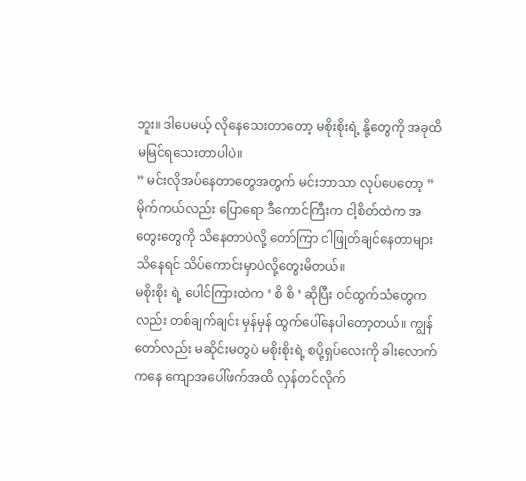ဘူး။ ဒါပေမယ့် လိုနေသေးတာတော့ မစိုးစိုးရဲ့ နို့တွေကို အခုထိ မမြင်ရသေးတာပါပဲ။
” မင်းလိုအပ်နေတာတွေအတွက် မင်းဘာသာ လုပ်ပေတော့ ”
မိုက်ကယ်လည်း ပြောရော ဒီကောင်ကြီးက ငါ့စိတ်ထဲက အတွေးတွေကို သိနေတာပဲလို့ တော်ကြာ ငါဖြုတ်ချင်နေတာများ သိနေရင် သိပ်ကောင်းမှာပဲလို့တွေးမိတယ်။
မစိုးစိုး ရဲ့ ပေါင်ကြားထဲက ‘ စိ စိ ‘ ဆိုပြီး ဝင်ထွက်သံတွေကလည်း တစ်ချက်ချင်း မှန်မှန် ထွက်ပေါ်နေပါတော့တယ်။ ကျွန်တော်လည်း မဆိုင်းမတွပဲ မစိုးစိုးရဲ့ စပို့ရှပ်လေးကို ခါးလောက်ကနေ ကျောအပေါ်ဖက်အထိ လှန်တင်လိုက်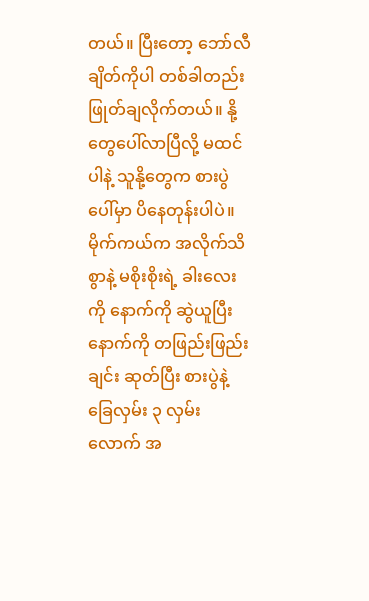တယ်။ ပြီးတော့ ဘော်လီ ချိတ်ကိုပါ တစ်ခါတည်း ဖြုတ်ချလိုက်တယ်။ နို့တွေပေါ်လာပြီလို့ မထင်ပါနဲ့ သူနို့တွေက စားပွဲပေါ်မှာ ပိနေတုန်းပါပဲ။
မိုက်ကယ်က အလိုက်သိစွာနဲ့ မစိုးစိုးရဲ့ ခါးလေးကို နောက်ကို ဆွဲယူပြီး နောက်ကို တဖြည်းဖြည်းချင်း ဆုတ်ပြီး စားပွဲနဲ့ ခြေလှမ်း ၃ လှမ်းလောက် အ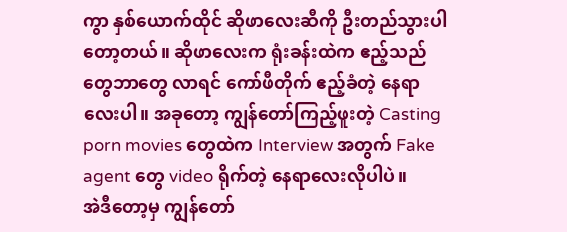ကွာ နှစ်ယောက်ထိုင် ဆိုဖာလေးဆီကို ဦးတည်သွားပါတော့တယ်။ ဆိုဖာလေးက ရုံးခန်းထဲက ဧည့်သည်တွေဘာတွေ လာရင် ကော်ဖီတိုက် ဧည့်ခံတဲ့ နေရာလေးပါ။ အခုတော့ ကျွန်တော်ကြည့်ဖူးတဲ့ Casting porn movies တွေထဲက Interview အတွက် Fake agent တွေ video ရိုက်တဲ့ နေရာလေးလိုပါပဲ။
အဲဒီတော့မှ ကျွန်တော်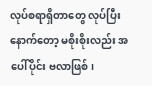လုပ်စရာရှိတာတွေ လုပ်ပြီးနောက်တော့ မစိုးစိုးလည်း အပေါ်ပိုင်း ဗလာဖြစ်၊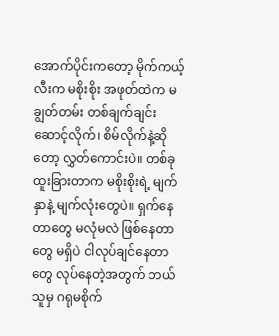အောက်ပိုင်းကတော့ မိုက်ကယ့်လီးက မစိုးစိုး အဖုတ်ထဲက မချွတ်တမ်း တစ်ချက်ချင်း ဆောင့်လိုက်၊ စိမ်လိုက်နဲ့ဆိုတော့ လွှတ်ကောင်းပဲ။ တစ်ခုထူးခြားတာက မစိုးစိုးရဲ့ မျက်နှာနဲ့ မျက်လုံးတွေပဲ။ ရှက်နေတာတွေ မလုံမလဲ ဖြစ်နေတာတွေ မရှိပဲ ငါလုပ်ချင်နေတာတွေ လုပ်နေတဲ့အတွက် ဘယ်သူမှ ဂရုမစိုက်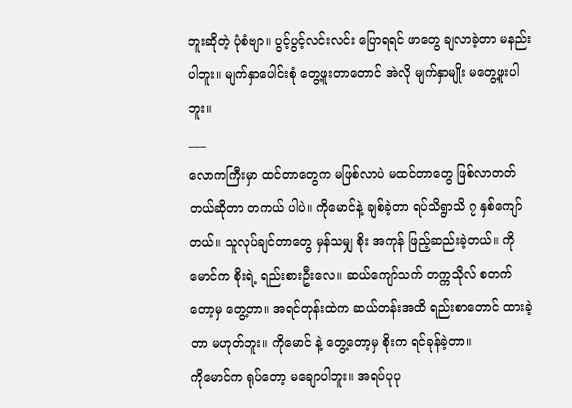ဘူးဆိုတဲ့ ပုံစံဗျာ။ ပွင့်ပွင့်လင်းလင်း ပြောရရင် ဖာတွေ ချလာခဲ့တာ မနည်းပါဘူး။ မျက်နှာပေါင်းစုံ တွေ့ဖူးတာတောင် အဲလို မျက်နှာမျိုး မတွေ့ဖူးပါဘူး။
___
လောကကြီးမှာ ထင်တာတွေက မဖြစ်လာပဲ မထင်တာတွေ ဖြစ်လာတတ်တယ်ဆိုတာ တကယ် ပါပဲ။ ကိုမောင်နဲ့ ချစ်ခဲ့တာ ရပ်သိရွာသိ ၇ နှစ်ကျော်တယ်။ သူလုပ်ချင်တာတွေ မှန်သမျှ စိုး အကုန် ဖြည့်ဆည်းခဲ့တယ်။ ကိုမောင်က စိုးရဲ့ ရည်းစားဦးလေ။ ဆယ်ကျော်သက် တက္ကသိုလ် စတက်တော့မှ တွေ့တာ။ အရင်တုန်းထဲက ဆယ်တန်းအထိ ရည်းစာတောင် ထားခဲ့တာ မဟုတ်ဘူး။ ကိုမောင် နဲ့ တွေ့တော့မှ စိုးက ရင်ခုန်ခဲ့တာ။
ကိုမောင်က ရုပ်တော့ မချောပါဘူး။ အရပ်ပုပု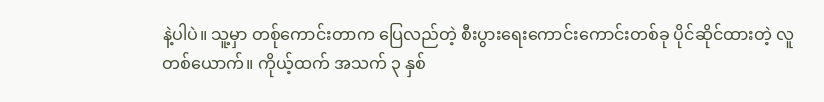နဲ့ပါပဲ။ သူ့မှာ တစ်ုကောင်းတာက ပြေလည်တဲ့ စီးပွားရေးကောင်းကောင်းတစ်ခု ပိုင်ဆိုင်ထားတဲ့ လူတစ်ယောက်။ ကိုယ့်ထက် အသက် ၃ နှစ်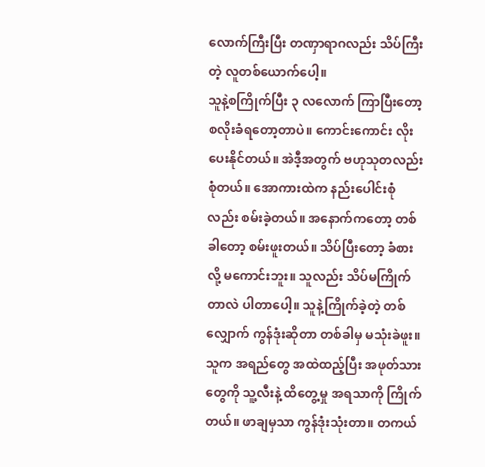လောက်ကြီးပြီး တဏှာရာဂလည်း သိပ်ကြီးတဲ့ လူတစ်ယောက်ပေါ့။
သူနဲ့စကြိုက်ပြီး ၃ လလောက် ကြာပြီးတော့ စလိုးခံရတော့တာပဲ။ ကောင်းကောင်း လိုးပေးနိုင်တယ်။ အဲဒီ့အတွက် ဗဟုသုတလည်း စုံတယ်။ အောကားထဲက နည်းပေါင်းစုံလည်း စမ်းခဲ့တယ်။ အနောက်ကတော့ တစ်ခါတော့ စမ်းဖူးတယ်။ သိပ်ပြီးတော့ ခံစားလို့ မကောင်းဘူး။ သူလည်း သိပ်မကြိုက်တာလဲ ပါတာပေါ့။ သူနဲ့ကြိုက်ခဲ့တဲ့ တစ်လျှောက် ကွန်ဒုံးဆိုတာ တစ်ခါမှ မသုံးခဲဖူး။ သူက အရည်တွေ အထဲထည့်ပြီး အဖုတ်သားတွေကို သူ့လီးနဲ့ ထိတွေ့မှု အရသာကို ကြိုက်တယ်။ ဖာချမှသာ ကွန်ဒုံးသုံးတာ။ တကယ်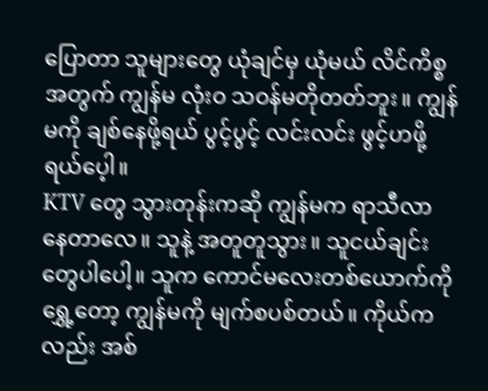ပြောတာ သူများတွေ ယုံချင်မှ ယုံမယ် လိင်ကိစ္စအတွက် ကျွန်မ လုံးဝ သဝန်မတိုတတ်ဘူး။ ကျွန်မကို ချစ်နေဖို့ရယ် ပွင့်ပွင့် လင်းလင်း ဖွင့်ဟဖို့ရယ်ပေ့ါ။
KTV တွေ သွားတုန်းကဆို ကျွန်မက ရာသီလာနေတာလေ။ သူနဲ့ အတူတူသွား။ သူငယ်ချင်းတွေပါပေါ့။ သူက ကောင်မလေးတစ်ယောက်ကို ရွှေ့တော့ ကျွန်မကို မျက်စပစ်တယ်။ ကိုယ်ကလည်း အစ်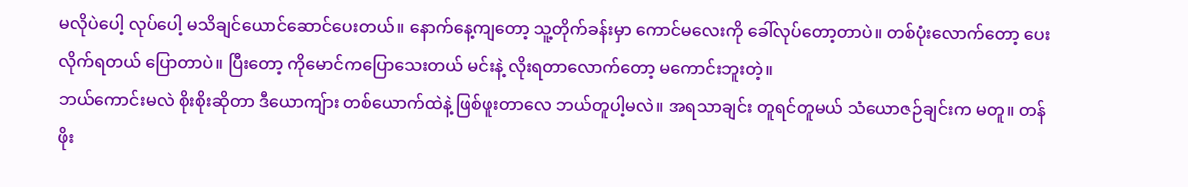မလိုပဲပေါ့ လုပ်ပေါ့ မသိချင်ယောင်ဆောင်ပေးတယ်။ နောက်နေ့ကျတော့ သူ့တိုက်ခန်းမှာ ကောင်မလေးကို ခေါ်လုပ်တော့တာပဲ။ တစ်ပုံးလောက်တော့ ပေးလိုက်ရတယ် ပြောတာပဲ။ ပြီးတော့ ကိုမောင်ကပြောသေးတယ် မင်းနဲ့ လိုးရတာလောက်တော့ မကောင်းဘူးတဲ့။
ဘယ်ကောင်းမလဲ စိုးစိုးဆိုတာ ဒီယောကျ်ား တစ်ယောက်ထဲနဲ့ ဖြစ်ဖူးတာလေ ဘယ်တူပါ့မလဲ။ အရသာချင်း တူရင်တူမယ် သံယောဇဉ်ချင်းက မတူ။ တန်ဖိုး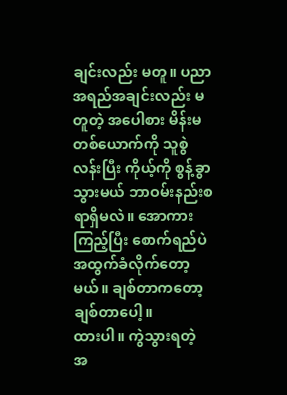ချင်းလည်း မတူ။ ပညာအရည်အချင်းလည်း မတူတဲ့ အပေါစား မိန်းမတစ်ယောက်ကို သူစွဲလန်းပြီး ကိုယ့်ကို စွန့်ခွာသွားမယ် ဘာဝမ်းနည်းစရာရှိမလဲ။ အောကားကြည့်ပြီး စောက်ရည်ပဲ အထွက်ခံလိုက်တော့မယ်။ ချစ်တာကတော့ ချစ်တာပေါ့။
ထားပါ။ ကွဲသွားရတဲ့ အ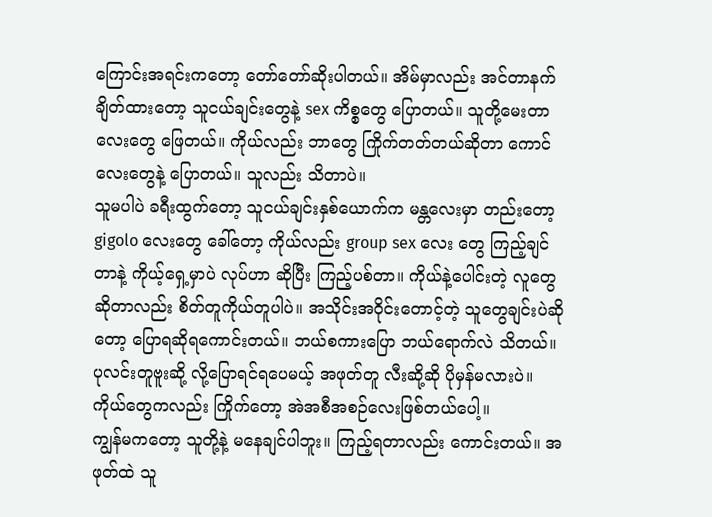ကြောင်းအရင်းကတော့ တော်တော်ဆိုးပါတယ်။ အိမ်မှာလည်း အင်တာနက် ချိတ်ထားတော့ သူငယ်ချင်းတွေနဲ့ sex ကိစ္စတွေ ပြောတယ်။ သူတို့မေးတာလေးတွေ ဖြေတယ်။ ကိုယ်လည်း ဘာတွေ ကြိုက်တတ်တယ်ဆိုတာ ကောင်လေးတွေနဲ့ ပြောတယ်။ သူလည်း သိတာပဲ။
သူမပါပဲ ခရီးထွက်တော့ သူငယ်ချင်းနှစ်ယောက်က မန္တလေးမှာ တည်းတော့ gigolo လေးတွေ ခေါ်တော့ ကိုယ်လည်း group sex လေး တွေ ကြည့်ချင်တာနဲ့ ကိုယ့်ရှေ့မှာပဲ လုပ်ဟာ ဆိုပြီး ကြည့်ပစ်တာ။ ကိုယ်နဲ့ပေါင်းတဲ့ လူတွေ ဆိုတာလည်း စိတ်တူကိုယ်တူပါပဲ။ အသိုင်းအဝိုင်းတောင့်တဲ့ သူတွေချင်းပဲဆိုတော့ ပြောရဆိုရကောင်းတယ်။ ဘယ်စကားပြော ဘယ်ရောက်လဲ သိတယ်။ ပုလင်းတူဗူးဆို့ လို့ပြောရင်ရပေမယ့် အဖုတ်တူ လီးဆို့ဆို ပိုမှန်မလားပဲ။ ကိုယ်တွေကလည်း ကြိုက်တော့ အဲအစီအစဉ်လေးဖြစ်တယ်ပေါ့။
ကျွန်မကတော့ သူတို့နဲ့ မနေချင်ပါဘူး။ ကြည့်ရတာလည်း ကောင်းတယ်။ အဖုတ်ထဲ သူ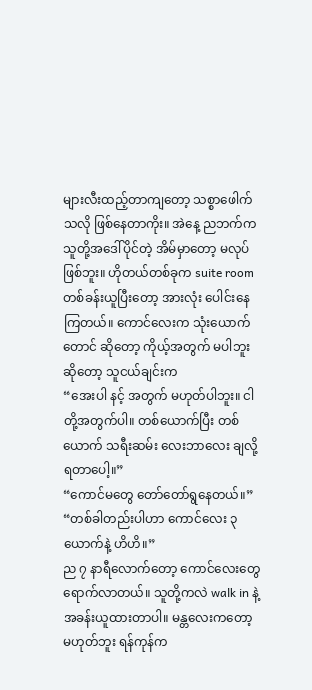များလီးထည့်တာကျတော့ သစ္စာဖေါက်သလို ဖြစ်နေတာကိုး။ အဲနေ့ ညဘက်က သူတို့အဒေါ်ပိုင်တဲ့ အိမ်မှာတော့ မလုပ်ဖြစ်ဘူး။ ဟိုတယ်တစ်ခုက suite room တစ်ခန်းယူပြီးတော့ အားလုံး ပေါင်းနေကြတယ်။ ကောင်လေးက သုံးယောက်တောင် ဆိုတော့ ကိုယ့်အတွက် မပါဘူးဆိုတော့ သူငယ်ချင်းက
“အေးပါ နင့် အတွက် မဟုတ်ပါဘူး။ ငါတို့အတွက်ပါ။ တစ်ယောက်ပြီး တစ်ယောက် သရီးဆမ်း လေးဘာလေး ချလို့ရတာပေါ့။”
“ကောင်မတွေ တော်တော်ရွနေတယ်။”
“တစ်ခါတည်းပါဟာ ကောင်လေး ၃ ယောက်နဲ့ ဟိဟိ။”
ည ၇ နာရီလောက်တော့ ကောင်လေးတွေ ရောက်လာတယ်။ သူတို့ကလဲ walk in နဲ့ အခန်းယူထားတာပါ။ မန္တလေးကတော့ မဟုတ်ဘူး ရန်ကုန်က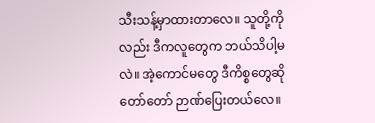သီးသန့်မှာထားတာလေ။ သူတို့ကိုလည်း ဒီကလူတွေက ဘယ်သိပါ့မလဲ။ အဲ့ကောင်မတွေ ဒီကိစ္စတွေဆို တော်တော် ဉာဏ်ပြေးတယ်လေ။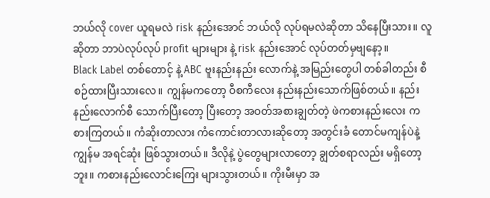ဘယ်လို cover ယူရမလဲ risk နည်းအောင် ဘယ်လို လုပ်ရမလဲဆိုတာ သိနေပြီးသား။ လူဆိုတာ ဘာပဲလုပ်လုပ် profit များများ နဲ့ risk နည်းအောင် လုပ်တတ်မှဗျနော့။
Black Label တစ်တောင့် နဲ့ ABC ဗူးနည်းနည်း လောက်နဲ့ အမြည်းတွေပါ တစ်ခါတည်း စီစဉ်ထားပြီးသားလေ။ ကျွန်မကတော့ ဝီစကီလေး နည်းနည်းသောက်ဖြစ်တယ်။ နည်းနည်းလောက်စီ သောက်ပြီးတော့ ပြီးတော့ အဝတ်အစားချွတ်တဲ့ ဖဲကစားနည်းလေး ကစားကြတယ်။ ကံဆိုးတာလား ကံကောင်းတာလားဆိုတော့ အတွင်းခံ တောင်မကျန်ပဲနဲ့ ကျွန်မ အရင်ဆုံး ဖြစ်သွားတယ်။ ဒီလိုနဲ့ ပွဲတွေများလာတော့ ချွတ်စရာလည်း မရှိတော့ဘူး။ ကစားနည်းလောင်းကြေး များသွားတယ်။ ကိုးမီးမှာ အ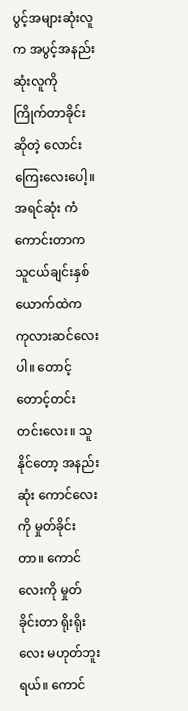ပွင့်အများဆုံးလူက အပွင့်အနည်းဆုံးလူကို
ကြိုက်တာခိုင်းဆိုတဲ့ လောင်းကြေးလေးပေါ့။
အရင်ဆုံး ကံကောင်းတာက သူငယ်ချင်းနှစ်ယောက်ထဲက ကုလားဆင်လေးပါ။ တောင့်တောင့်တင်းတင်းလေး။ သူနိုင်တော့ အနည်းဆုံး ကောင်လေးကို မှုတ်ခိုင်းတာ။ ကောင်လေးကို မှုတ်ခိုင်းတာ ရိုးရိုးလေး မဟုတ်ဘူးရယ်။ ကောင်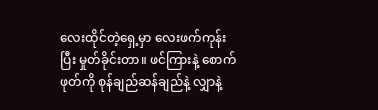လေးထိုင်တဲ့ရှေ့မှာ လေးဖက်ကုန်းပြီး မှုတ်ခိုင်းတာ။ ဖင်ကြားနဲ့ စောက်ဖုတ်ကို စုန်ချည်ဆန်ချည်နဲ့ လျှာနဲ့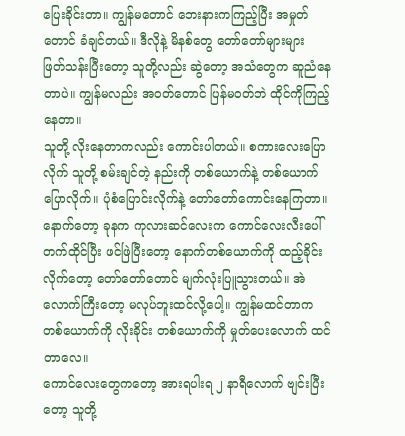ပြေးခိုင်းတာ။ ကျွန်မတောင် ဘေးနားကကြည့်ပြီး အမှုတ်တောင် ခံချင်တယ်။ ဒီလိုနဲ့ မိနစ်တွေ တော်တော်များများ ဖြတ်သန်းပြီးတော့ သူတို့လည်း ဆွဲတော့ အသံတွေက ဆူညံနေတာပဲ။ ကျွန်မလည်း အဝတ်တောင် ပြန်မဝတ်ဘဲ ထိုင်ကိုကြည့်နေတာ။
သူတို့ လိုးနေတာကလည်း ကောင်းပါတယ်။ စကားလေးပြောလိုက် သူတို့ စမ်းချင်တဲ့ နည်းကို တစ်ယောက်နဲ့ တစ်ယောက် ပြောလိုက်။ ပုံစံပြောင်းလိုက်နဲ့ တော်တော်ကောင်းနေကြတာ။ နောက်တော့ ခုနက ကုလားဆင်လေးက ကောင်လေးလီးပေါ် တက်ထိုင်ပြီး ဖင်ဖြဲပြီးတော့ နောက်တစ်ယောက်ကို ထည့်ခိုင်းလိုက်တော့ တော်တော်တောင် မျက်လုံးပြူသွားတယ်။ အဲလောက်ကြီးတော့ မလုပ်ဘူးထင်လို့ပေါ့။ ကျွန်မထင်တာက တစ်ယောက်ကို လိုးခိုင်း တစ်ယောက်ကို မှုတ်ပေးလောက် ထင်တာလေ။
ကောင်လေးတွေကတော့ အားရပါးရ ၂ နာရီလောက် ဗျင်းပြီးတော့ သူတို့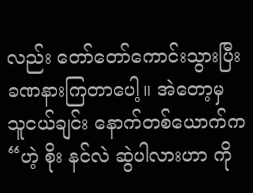လည်း တော်တော်ကောင်းသွားပြီး ခဏနားကြတာပေါ့။ အဲတော့မှ သူငယ်ချင်း နောက်တစ်ယောက်က“ဟဲ့ စိုး နင်လဲ ဆွဲပါလားဟာ ကို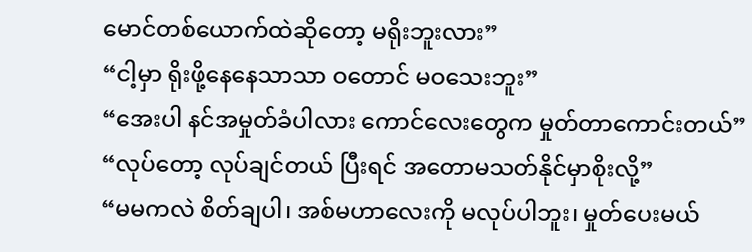မောင်တစ်ယောက်ထဲဆိုတော့ မရိုးဘူးလား”
“ငါ့မှာ ရိုးဖို့နေနေသာသာ ဝတောင် မဝသေးဘူး”
“အေးပါ နင်အမှုတ်ခံပါလား ကောင်လေးတွေက မှုတ်တာကောင်းတယ်”
“လုပ်တော့ လုပ်ချင်တယ် ပြီးရင် အတောမသတ်နိုင်မှာစိုးလို့”
“မမကလဲ စိတ်ချပါ၊ အစ်မဟာလေးကို မလုပ်ပါဘူး၊ မှုတ်ပေးမယ်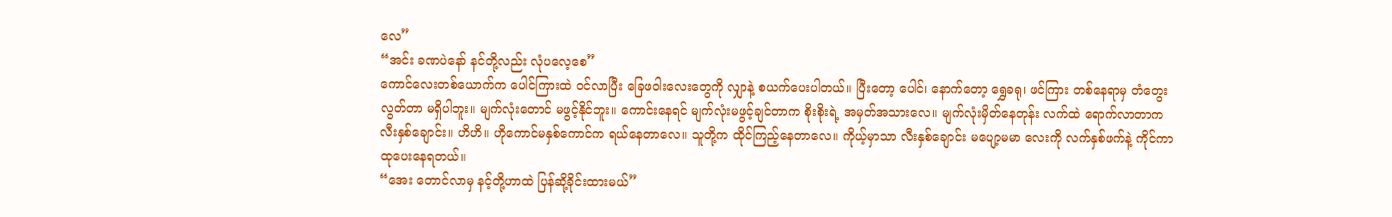လေ”
“အင်း ခဏပဲနော် နင်တို့လည်း လုံပလေ့စေ”
ကောင်လေးတစ်ယောက်က ပေါင်ကြားထဲ ဝင်လာပြီး ခြေဖဝါးလေးတွေကို လျှာနဲ့ စယက်ပေးပါတယ်။ ပြီးတော့ ပေါင်၊ နောက်တော့ ရွှေခရု၊ ဖင်ကြား တစ်နေရာမှ တံတွေးလွတ်တာ မရှိပါဘူး။ မျက်လုံးတောင် မဖွင့်နိုင်ဘူး။ ကောင်းနေရင် မျက်လုံးမဖွင့်ချင်တာက စိုးစိုးရဲ့ အမှတ်အသားလေ။ မျက်လုံးမှိတ်နေတုန်း လက်ထဲ ရောက်လာတာက လီးနှစ်ချောင်း။ ဟိဟိ။ ဟိုကောင်မနှစ်ကောင်က ရယ်နေတာလေ။ သူတို့က ထိုင်ကြည့်နေတာလေ။ ကိုယ့်မှာသာ လီးနှစ်ချောင်း မပျော့မမာ လေးကို လက်နှစ်ဖက်နဲ့ ကိုင်ကာ ထုပေးနေရတယ်။
“အေး တောင်လာမှ နင့်တို့ဟာထဲ ပြန်ဆို့ခိုင်းထားမယ်”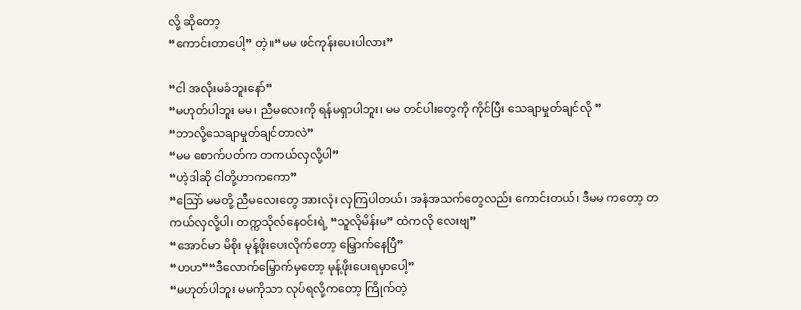လို့ ဆိုတော့
“ကောင်းတာပေါ့” တဲ့။“မမ ဖင်ကုန်းပေးပါလား”

“ငါ အလိုးမခံဘူးနော်”
“မဟုတ်ပါဘူး မမ၊ ညီမလေးကို ရန်မရှာပါဘူး၊ မမ တင်ပါးတွေကို ကိုင်ပြီး သေချာမှုတ်ချင်လို ”
“ဘာလို့သေချာမှုတ်ချင်တာလဲ”
“မမ စောက်ပတ်က တကယ်လှလို့ပါ”
“ဟဲ့ဒါဆို ငါတို့ဟာကကော”
“သြော် မမတို့ ညီမလေးတွေ အားလုံး လှကြပါတယ်၊ အနံအသက်တွေလည်း ကောင်းတယ်၊ ဒီမမ ကတော့ တကယ်လှလို့ပါ၊ တက္ကသိုလ်နေဝင်းရဲ့ “သူလိုမိန်းမ” ထဲကလို လေးဗျ”
“အောင်မာ မိစိုး မုန့်ဖိုးပေးလိုက်တော့ မြှောက်နေပြီ”
“ဟဟ”“ဒီလောက်မြှောက်မှတော့ မုန့်ဖိုးပေးရမှာပေါ့”
“မဟုတ်ပါဘူး မမကိုသာ လုပ်ရလို့ကတော့ ကြိုက်တဲ့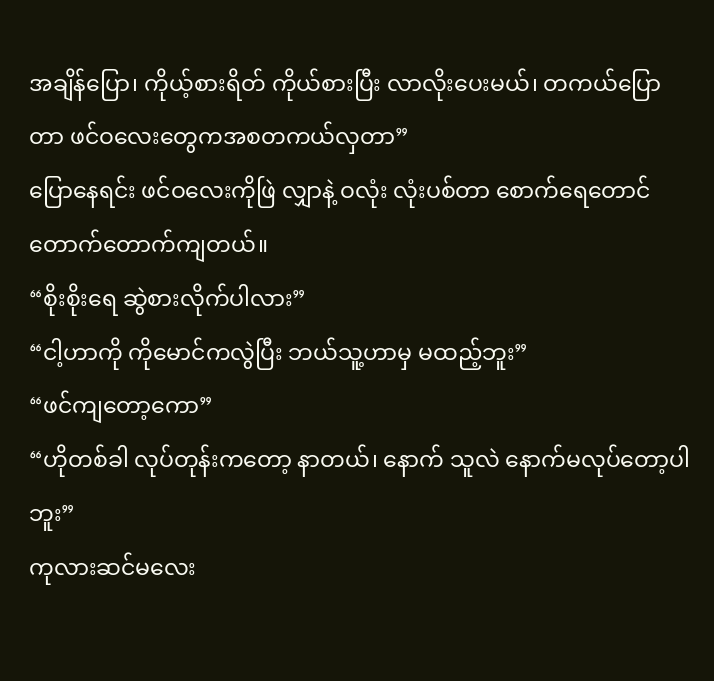အချိန်ပြော၊ ကိုယ့်စားရိတ် ကိုယ်စားပြီး လာလိုးပေးမယ်၊ တကယ်ပြောတာ ဖင်ဝလေးတွေကအစတကယ်လှတာ”
ပြောနေရင်း ဖင်ဝလေးကိုဖြဲ လျှာနဲ့ ဝလုံး လုံးပစ်တာ စောက်ရေတောင် တောက်တောက်ကျတယ်။
“စိုးစိုးရေ ဆွဲစားလိုက်ပါလား”
“ငါ့ဟာကို ကိုမောင်ကလွဲပြီး ဘယ်သူ့ဟာမှ မထည့်ဘူး”
“ဖင်ကျတော့ကော”
“ဟိုတစ်ခါ လုပ်တုန်းကတော့ နာတယ်၊ နောက် သူလဲ နောက်မလုပ်တော့ပါဘူး”
ကုလားဆင်မလေး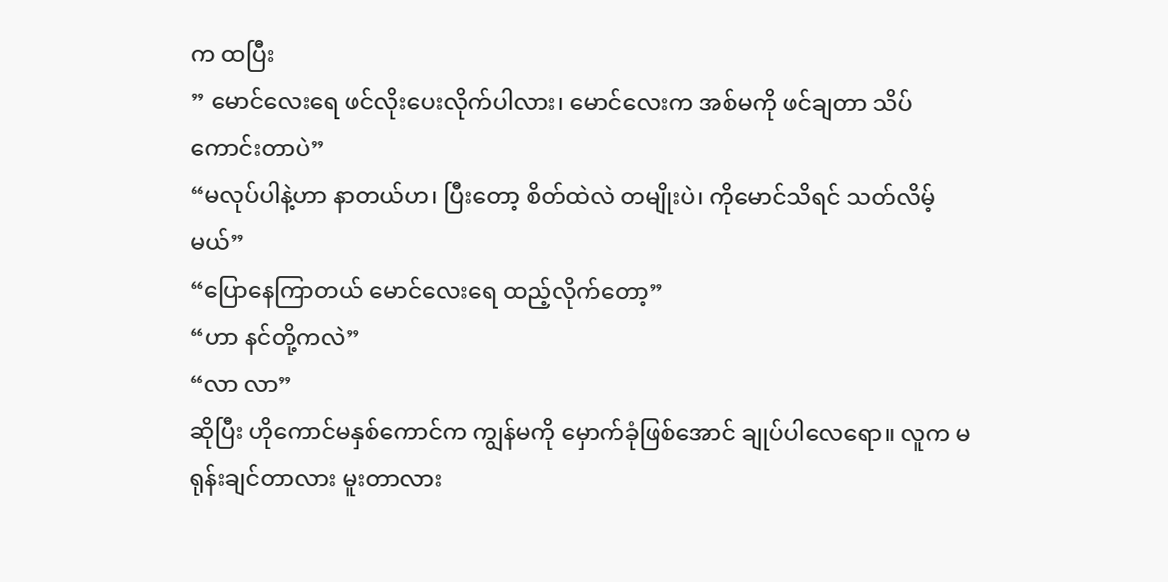က ထပြီး
” မောင်လေးရေ ဖင်လိုးပေးလိုက်ပါလား၊ မောင်လေးက အစ်မကို ဖင်ချတာ သိပ်ကောင်းတာပဲ”
“မလုပ်ပါနဲ့ဟာ နာတယ်ဟ၊ ပြီးတော့ စိတ်ထဲလဲ တမျိုးပဲ၊ ကိုမောင်သိရင် သတ်လိမ့်မယ်”
“ပြောနေကြာတယ် မောင်လေးရေ ထည့်လိုက်တော့”
“ဟာ နင်တို့ကလဲ”
“လာ လာ”
ဆိုပြီး ဟိုကောင်မနှစ်ကောင်က ကျွန်မကို မှောက်ခုံဖြစ်အောင် ချုပ်ပါလေရော။ လူက မရုန်းချင်တာလား မူးတာလား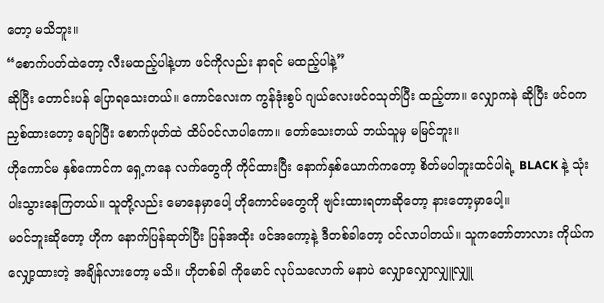တော့ မသိဘူး။
“စောက်ပတ်ထဲတော့ လီးမထည့်ပါနဲ့ဟာ ဖင်ကိုလည်း နာရင် မထည့်ပါနဲ့”
ဆိုပြီး တောင်းပန် ပြောရသေးတယ်။ ကောင်လေးက ကွန်ဒုံးစွပ် ဂျယ်လေးဖင်ဝသုတ်ပြီး ထည့်တာ။ လျှောကနဲ ဆိုပြီး ဖင်ဝက ညှစ်ထားတော့ ချော်ပြီး စောက်ဖုတ်ထဲ ထိပ်ဝင်လာပါကော။ တော်သေးတယ် ဘယ်သူမှ မမြင်ဘူး။
ဟိုကောင်မ နှစ်ကောင်က ရှေ့ကနေ လက်တွေကို ကိုင်ထားပြီး နောက်နှစ်ယောက်ကတော့ စိတ်မပါဘူးထင်ပါရဲ့ BLACK နဲ့ သုံးပါးသွားနေကြတယ်။ သူတို့လည်း မောနေမှာပေါ့ ဟိုကောင်မတွေကို ဗျင်းထားရတာဆိုတော့ နားတော့မှာပေါ့။
မဝင်ဘူးဆိုတော့ ဟိုက နောက်ပြန်ဆုတ်ပြီး ပြန်အထိုး ဖင်အကော့နဲ့ ဒီတစ်ခါတော့ ဝင်လာပါတယ်။ သူကတော်တာလား ကိုယ်က လျှော့ထားတဲ့ အချိန်လားတော့ မသိ။ ဟိုတစ်ခါ ကိုမောင် လုပ်သလောက် မနာပဲ လျှောလျှောလျှူလျှူ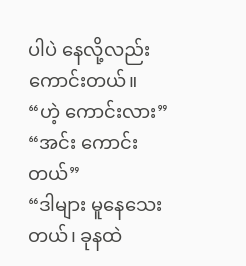ပါပဲ နေလို့လည်း ကောင်းတယ်။
“ဟဲ့ ကောင်းလား”
“အင်း ကောင်းတယ်”
“ဒါများ မူနေသေးတယ်၊ ခုနထဲ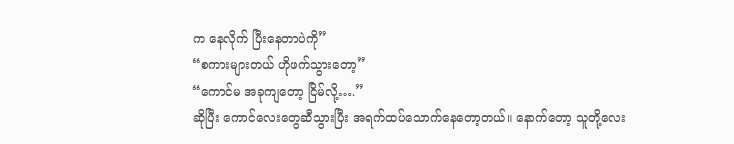က နေလိုက် ပြီးနေတာပဲကို”
“စကားများတယ် ဟိုဖက်သွားတော့”
“ကောင်မ အခုကျတော့ ငြိမ်လို့….”
ဆိုပြီး ကောင်လေးတွေဆီသွားပြီး အရက်ထပ်သောက်နေတော့တယ်။ နောက်တော့ သူတို့လေး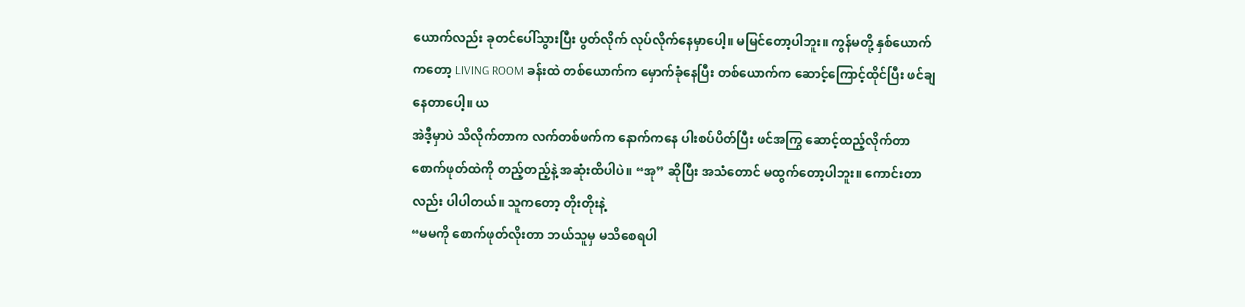ယောက်လည်း ခုတင်ပေါ်သွားပြီး ပွတ်လိုက် လုပ်လိုက်နေမှာပေါ့။ မမြင်တော့ပါဘူး။ ကွန်မတို့ နှစ်ယောက်ကတော့ LIVING ROOM ခန်းထဲ တစ်ယောက်က မှောက်ခုံနေပြီး တစ်ယောက်က ဆောင့်ကြောင့်ထိုင်ပြီး ဖင်ချနေတာပေါ့။ ယ
အဲဒီ့မှာပဲ သိလိုက်တာက လက်တစ်ဖက်က နောက်ကနေ ပါးစပ်ပိတ်ပြီး ဖင်အကြွ ဆောင့်ထည့်လိုက်တာ စောက်ဖုတ်ထဲကို တည့်တည့်နဲ့ အဆုံးထိပါပဲ။ “အု” ဆိုပြီး အသံတောင် မထွက်တော့ပါဘူး။ ကောင်းတာလည်း ပါပါတယ်။ သူကတော့ တိုးတိုးနဲ့
“မမကို စောက်ဖုတ်လိုးတာ ဘယ်သူမှ မသိစေရပါ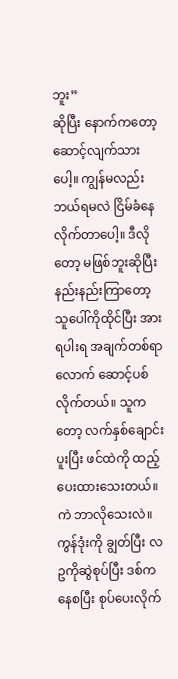ဘူး”
ဆိုပြီး နောက်ကတော့ ဆောင့်လျက်သားပေါ့။ ကျွန်မလည်း ဘယ်ရမလဲ ငြိမ်ခံနေလိုက်တာပေါ့။ ဒီလိုတော့ မဖြစ်ဘူးဆိုပြီး နည်းနည်းကြာတော့ သူပေါ်ကိုထိုင်ပြီး အားရပါးရ အချက်တစ်ရာလောက် ဆောင့်ပစ်လိုက်တယ်။ သူကတော့ လက်နှစ်ချောင်းပူးပြီး ဖင်ထဲကို ထည့်ပေးထားသေးတယ်။ ကဲ ဘာလိုသေးလဲ။ ကွန်ဒုံးကို ချွတ်ပြီး လဥကိုဆွဲစုပ်ပြီး ဒစ်ကနေစပြီး စုပ်ပေးလိုက်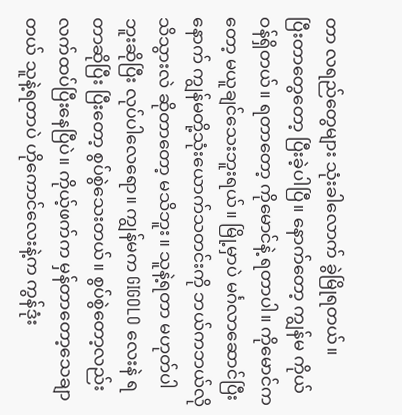တာ လရည်တွေများ သုံးခါလောက် ခွဲမြိုရတယ်။
ပြီးတာတွေတော့ ပြီးခဲ့ပါပြီ။ နောက်တော့ ကျွန်မ ကိုယ်ဝန်ရှိတယ်။ ရတာတော့ ကိုမောင်နဲ့ ရတာပါ။ ကိုမောင်ကတော့ မယူချင်သေးဘူးရယ်။ မြို့မှာပဲ မင်္ဂလာဆောင်ပြီးနောက် ကျွန်မတို့သုံးယောက်သတင်းကို ဘယ်ကဘယ်လို သိသွားလဲ ဆိုတာတော့ မသိဘူး။ သူနဲ့ရတာ မဟုတ်ပါဘူးဆိုပြီး လုပ်ပါလေရော။ ကျွန်မက GIGOLO လေးနဲ ရတာဆိုပြီး ပြီးတော့ စွပ်စွဲသေးတယ်။ စွပ်စွဲတော့လည်း လက်ထပ်ပြီးနေပြီပဲ။ ကိုယ့်ဖက်က မှန်တာတော့သေချာတယ် သူနဲ့ရတာပဲ ဟိုကောင်လေးနဲ့က ကွန်ဒုံး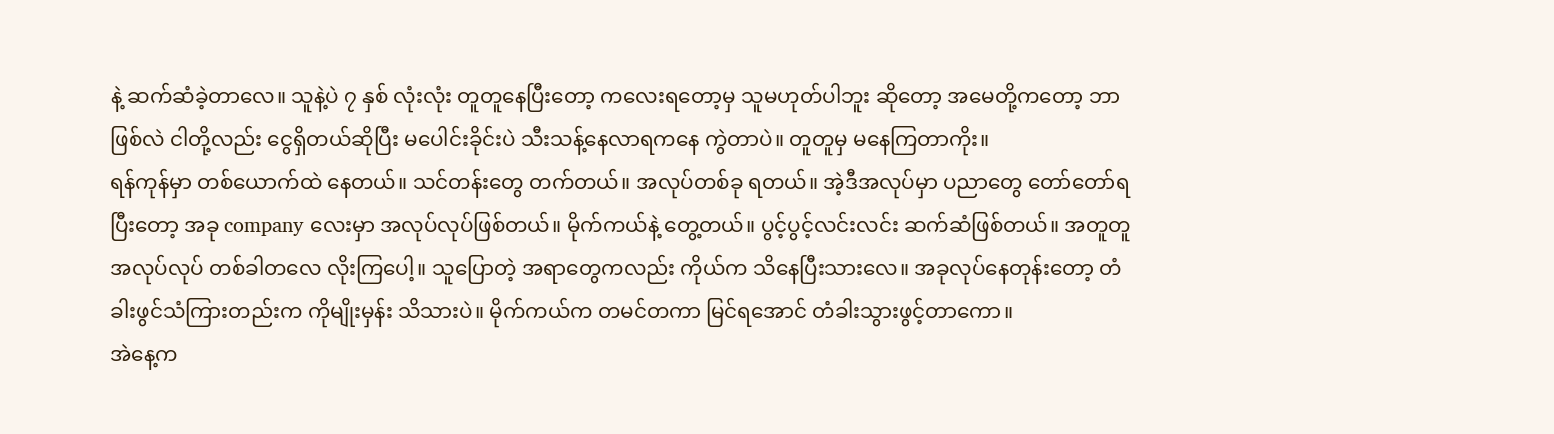နဲ့ ဆက်ဆံခဲ့တာလေ။ သူနဲ့ပဲ ၇ နှစ် လုံးလုံး တူတူနေပြီးတော့ ကလေးရတော့မှ သူမဟုတ်ပါဘူး ဆိုတော့ အမေတို့ကတော့ ဘာဖြစ်လဲ ငါတို့လည်း ငွေရှိတယ်ဆိုပြီး မပေါင်းခိုင်းပဲ သီးသန့်နေလာရကနေ ကွဲတာပဲ။ တူတူမှ မနေကြတာကိုး။
ရန်ကုန်မှာ တစ်ယောက်ထဲ နေတယ်။ သင်တန်းတွေ တက်တယ်။ အလုပ်တစ်ခု ရတယ်။ အဲ့ဒီအလုပ်မှာ ပညာတွေ တော်တော်ရပြီးတော့ အခု company လေးမှာ အလုပ်လုပ်ဖြစ်တယ်။ မိုက်ကယ်နဲ့ တွေ့တယ်။ ပွင့်ပွင့်လင်းလင်း ဆက်ဆံဖြစ်တယ်။ အတူတူ အလုပ်လုပ် တစ်ခါတလေ လိုးကြပေါ့။ သူပြောတဲ့ အရာတွေကလည်း ကိုယ်က သိနေပြီးသားလေ။ အခုလုပ်နေတုန်းတော့ တံခါးဖွင်သံကြားတည်းက ကိုမျိုးမှန်း သိသားပဲ။ မိုက်ကယ်က တမင်တကာ မြင်ရအောင် တံခါးသွားဖွင့်တာကော။
အဲနေ့က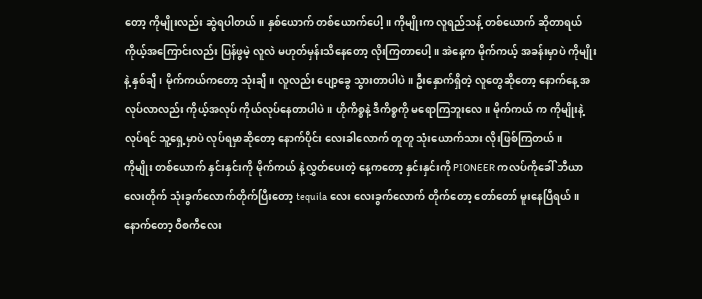တော့ ကိုမျိုးလည်း ဆွဲရပါတယ်။ နှစ်ယောက် တစ်ယောက်ပေါ့။ ကိုမျိုးက လူရည်သန့် တစ်ယောက် ဆိုတာရယ် ကိုယ့်အကြောင်းလည်း ပြန်ဖွမဲ့ လူလဲ မဟုတ်မှန်းသိနေတော့ လိုးကြတာပေါ့။ အဲနေ့က မိုက်ကယ့် အခန်းမှာပဲ ကိုမျိုးနဲ့ နှစ်ချီ၊ မိုက်ကယ်ကတော့ သုံးချီ။ လူလည်း ပျော့ခွေ သွားတာပါပဲ။ ဦးနှောက်ရှိတဲ့ လူတွေဆိုတော့ နောက်နေ့ အလုပ်လာလည်း ကိုယ့်အလုပ် ကိုယ်လုပ်နေတာပါပဲ။ ဟိုကိစ္စနဲ့ ဒီကိစ္စကို မရောကြဘူးလေ။ မိုက်ကယ် က ကိုမျိုးနဲ့ လုပ်ရင် သူ့ရှေ့မှာပဲ လုပ်ရမှာဆိုတော့ နောက်ပိုင်း လေးခါလောက် တူတူ သုံးယောက်သား လိုးဖြစ်ကြတယ်။
ကိုမျိုး တစ်ယောက် နှင်းနှင်းကို မိုက်ကယ် နဲ့လွှတ်ပေးတဲ့ နေ့ကတော့ နှင်းနှင်းကို PIONEER ကလပ်ကိုခေါ် ဘီယာလေးတိုက် သုံးခွက်လောက်တိုက်ပြီးတော့ tequila လေး လေးခွက်လောက် တိုက်တော့ တော်တော် မူးနေပြီရယ်။ နောက်တော့ ဝီစကီလေး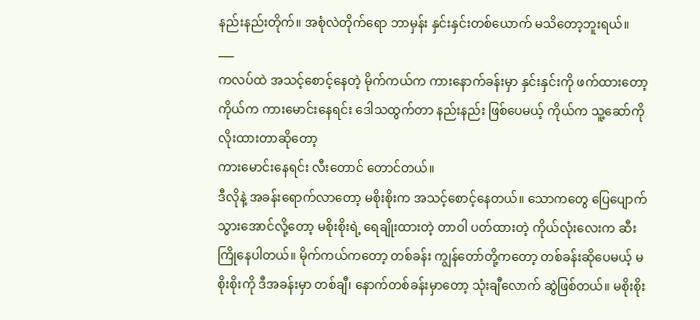နည်းနည်းတိုက်။ အစုံလဲတိုက်ရော ဘာမှန်း နှင်းနှင်းတစ်ယောက် မသိတော့ဘူးရယ်။
___
ကလပ်ထဲ အသင့်စောင့်နေတဲ့ မိုက်ကယ်က ကားနောက်ခန်းမှာ နှင်းနှင်းကို ဖက်ထားတော့ ကိုယ်က ကားမောင်းနေရင်း ဒေါသထွက်တာ နည်းနည်း ဖြစ်ပေမယ့် ကိုယ်က သူ့ဆော်ကို လိုးထားတာဆိုတော့
ကားမောင်းနေရင်း လီးတောင် တောင်တယ်။
ဒီလိုနဲ့ အခန်းရောက်လာတော့ မစိုးစိုးက အသင့်စောင့်နေတယ်။ သောကတွေ ပြေပျောက်သွားအောင်လို့တော့ မစိုးစိုးရဲ့ ရေချိုးထားတဲ့ တာဝါ ပတ်ထားတဲ့ ကိုယ်လုံးလေးက ဆီးကြိုနေပါတယ်။ မိုက်ကယ်ကတော့ တစ်ခန်း ကျွန်တော်တို့ကတော့ တစ်ခန်းဆိုပေမယ့် မစိုးစိုးကို ဒီအခန်းမှာ တစ်ချီ၊ နောက်တစ်ခန်းမှာတော့ သုံးချီလောက် ဆွဲဖြစ်တယ်။ မစိုးစိုး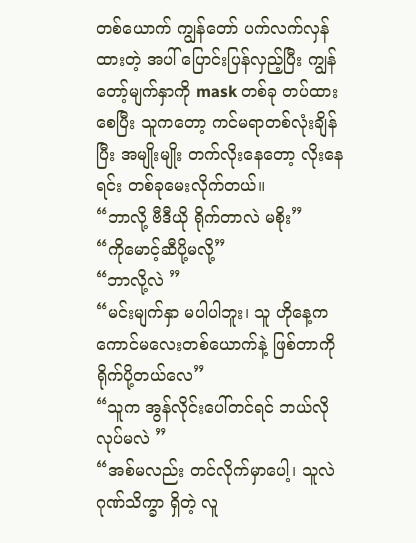တစ်ယောက် ကျွန်တော် ပက်လက်လှန်ထားတဲ့ အပါ် ပြောင်းပြန်လှည့်ပြီး ကျွန်တော့်မျက်နှာကို mask တစ်ခု တပ်ထားစေပြီး သူကတော့ ကင်မရာတစ်လုံးချိန်ပြီး အမျိုးမျိုး တက်လိုးနေတော့ လိုးနေရင်း တစ်ခုမေးလိုက်တယ်။
“ဘာလို့ ဗီဒီယို ရိုက်တာလဲ မစိုး”
“ကိုမောင့်ဆီပို့မလို့”
“ဘာလို့လဲ ”
“မင်းမျက်နှာ မပါပါဘူး၊ သူ ဟိုနေ့က ကောင်မလေးတစ်ယောက်နဲ့ ဖြစ်တာကို ရိုက်ပို့တယ်လေ”
“သူက အွန်လိုင်းပေါ်တင်ရင် ဘယ်လို လုပ်မလဲ ”
“အစ်မလည်း တင်လိုက်မှာပေါ့၊ သူလဲ ဂုဏ်သိက္ခာ ရှိတဲ့ လူ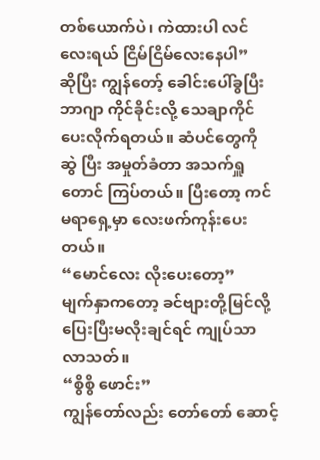တစ်ယောက်ပဲ၊ ကဲထားပါ လင်လေးရယ် ငြိမ်ငြိမ်လေးနေပါ”
ဆိုပြီး ကျွန်တော့် ခေါင်းပေါ်ခွပြီး ဘာဂျာ ကိုင်ခိုင်းလို့ သေချာကိုင်ပေးလိုက်ရတယ်။ ဆံပင်တွေကို ဆွဲ ပြီး အမှုတ်ခံတာ အသက်ရှူတောင် ကြပ်တယ်။ ပြီးတော့ ကင်မရာရှေ့မှာ လေးဖက်ကုန်းပေးတယ်။
“မောင်လေး လိုးပေးတော့”
မျက်နှာကတော့ ခင်ဗျားတို့မြင်လို့ ပြေးပြီးမလိုးချင်ရင် ကျုပ်သာလာသတ်။
“စွိစွိ ဖောင်း”
ကျွန်တော်လည်း တော်တော် ဆောင့်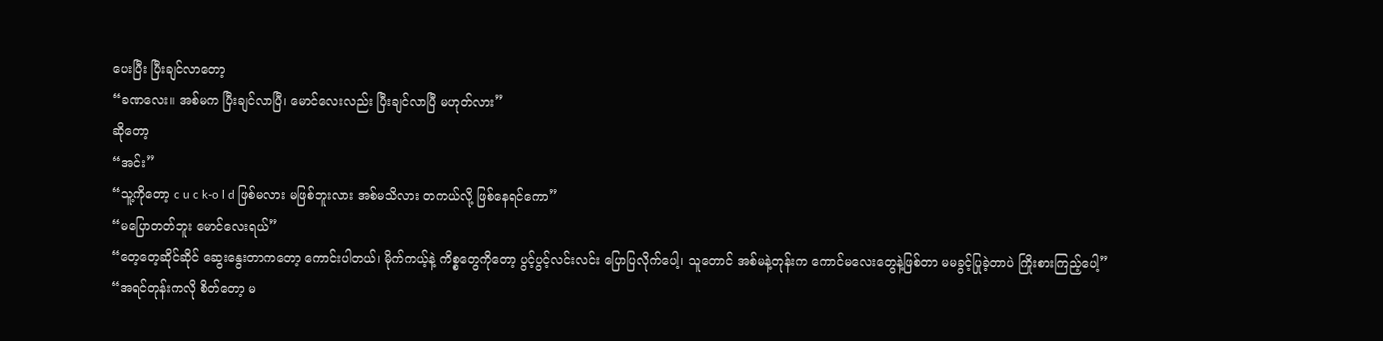ပေးပြီး ပြီးချင်လာတော့
“ခဏလေး။ အစ်မက ပြီးချင်လာပြီ၊ မောင်လေးလည်း ပြီးချင်လာပြီ မဟုတ်လား”
ဆိုတော့
“အင်း”
“သူ့ကိုတော့ c u c k-o l d ဖြစ်မလား မဖြစ်ဘူးလား အစ်မသိလား တကယ်လို့ ဖြစ်နေရင်ကော”
“မပြောတတ်ဘူး မောင်လေးရယ်”
“တေ့တေ့ဆိုင်ဆိုင် ဆွေးနွေးတာကတော့ ကောင်းပါတယ်၊ မိုက်ကယ့်နဲ့ ကိစ္စတွေကိုတော့ ပွင့်ပွင့်လင်းလင်း ပြောပြလိုက်ပေါ့၊ သူတောင် အစ်မနဲ့တုန်းက ကောင်မလေးတွေနဲ့ဖြစ်တာ မမခွင့်ပြုခဲ့တာပဲ ကြိုးစားကြည့်ပေါ့”
“အရင်တုန်းကလို စိတ်တော့ မ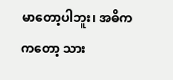မာတော့ပါဘူး၊ အဓိကကတော့ သား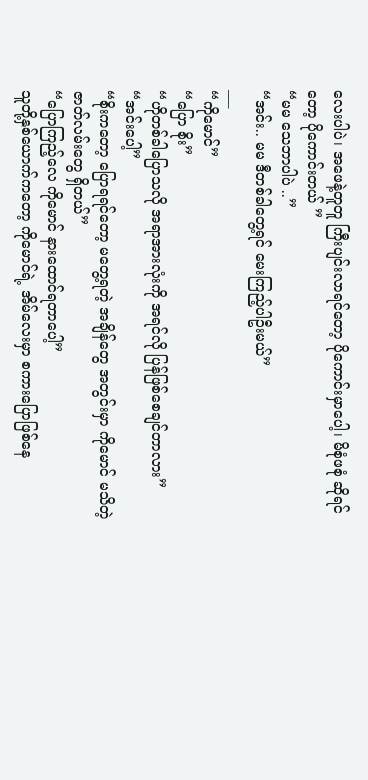လေးပါပဲ၊ အဖေနဲ့တူတူ ကြီးပျင်းလာရင်တော့ ပိုကောင်းမှာပေါ့၊ မိစုံဖစုံ ဆိုရင်တော့ ပိုကောင်းတယ် ”
“မမ သေဘာပါပဲ ..”
“အင်း.. မမ ဒီတစ်ခါတွေ့ရင် မေးကြည့်ပါဦးမယ်”
___
“ကိုမောင်”
“ပြော စိုး”
“ဟိုတစ်ခါပြောသလို အရာအားလုံးကို အရင်လို ပြန်ဖြစ်စေချင်တာလား”
“အင်းပေါ့”
“စိုးကတော့ ပြောရရင်တော့ မတွေ့ရတဲ့ အချိန်တွေ အတွင်းမှာ ကိုမောင် မသိတဲ့ ဇာတ်လမ်းတွေ ရှိတယ်”
“ပြောကြည့်လေ ကိုမောင် နားထောင်ရတာပေါ့”
သူတို့နှစ်ယောက်ကတော့ ကိုမောင်ရဲ့ အိမ်လေးမှာ စကားပြောဖြစ်နေ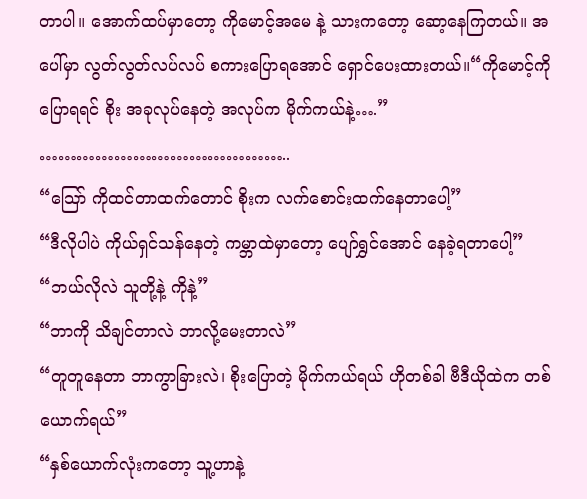တာပါ။ အောက်ထပ်မှာတော့ ကိုမောင့်အမေ နဲ့ သားကတော့ ဆော့နေကြတယ်။ အပေါ်မှာ လွတ်လွတ်လပ်လပ် စကားပြောရအောင် ရှောင်ပေးထားတယ်။“ကိုမောင့်ကို ပြောရရင် စိုး အခုလုပ်နေတဲ့ အလုပ်က မိုက်ကယ်နဲ့….”
…………………………………..
“သြော် ကိုထင်တာထက်တောင် စိုးက လက်စောင်းထက်နေတာပေါ့”
“ဒီလိုပါပဲ ကိုယ်ရှင်သန်နေတဲ့ ကမ္ဘာထဲမှာတော့ ပျော်ရွှင်အောင် နေခဲ့ရတာပေါ့”
“ဘယ်လိုလဲ သူတို့နဲ့ ကိုနဲ့”
“ဘာကို သိချင်တာလဲ ဘာလို့မေးတာလဲ”
“တူတူနေတာ ဘာကွာခြားလဲ၊ စိုးပြောတဲ့ မိုက်ကယ်ရယ် ဟိုတစ်ခါ ဗီဒီယိုထဲက တစ်ယောက်ရယ်”
“နှစ်ယောက်လုံးကတော့ သူ့ဟာနဲ့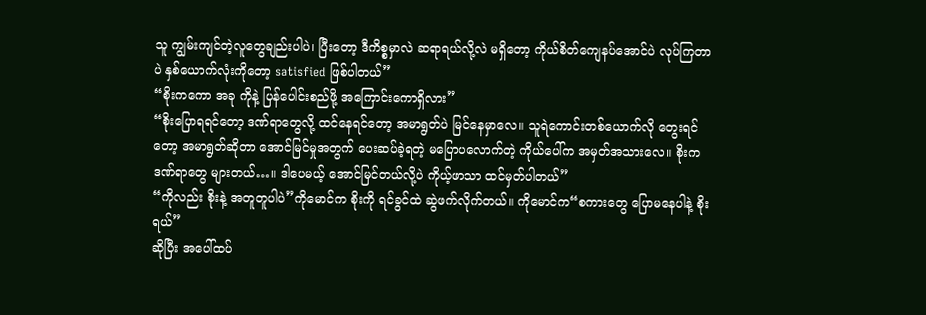သူ ကျွမ်းကျင်တဲ့လူတွေချည်းပါပဲ၊ ပြီးတော့ ဒီကိစ္စမှာလဲ ဆရာရယ်လို့လဲ မရှိတော့ ကိုယ်စိတ်ကျေနပ်အောင်ပဲ လုပ်ကြတာပဲ နှစ်ယောက်လုံးကိုတော့ satisfied ဖြစ်ပါတယ်”
“စိုးကကော အခု ကိုနဲ့ ပြန်ပေါင်းစည်ဖို့ အကြောင်းကောရှိလား”
“စိုးပြောရရင်တော့ ဒဏ်ရာတွေလို့ ထင်နေရင်တော့ အမာရွတ်ပဲ မြင်နေမှာလေ။ သူရဲကောင်းတစ်ယောက်လို တွေးရင်တော့ အမာရွတ်ဆိုတာ အောင်မြင်မှုအတွက် ပေးဆပ်ခဲ့ရတဲ့ မပြောပလောက်တဲ့ ကိုယ်ပေါ်က အမှတ်အသားလေ။ စိုးက ဒဏ်ရာတွေ များတယ်…။ ဒါပေမယ့် အောင်မြင်တယ်လို့ပဲ ကိုယ့်ဖာသာ ထင်မှတ်ပါတယ်”
“ကိုလည်း စိုးနဲ့ အတူတူပါပဲ”ကိုမောင်က စိုးကို ရင်ခွင်ထဲ ဆွဲဖက်လိုက်တယ်။ ကိုမောင်က“စကားတွေ ပြောမနေပါနဲ့ စိုးရယ်”
ဆိုပြီး အပေါ်ထပ်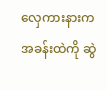လှေကားနားက အခန်းထဲကို ဆွဲ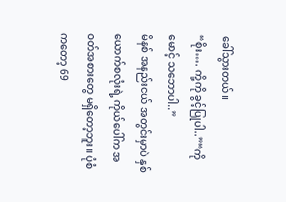ခေါ်သွားတယ်။
“စိုး…. ကို့ကို ခွင့်ပြုပါ..”“ကိုမောင့် သဘောပါ..”
မိနစ် အနည်းငယ် အတွင်းမှာပဲ နှစ်ယောက်စလုံးရဲ့ ကိုယ်ပေါ်က အဝတ်အစားတွေ မရှိတော့ဘူး။ ပုံစံကတော့ 69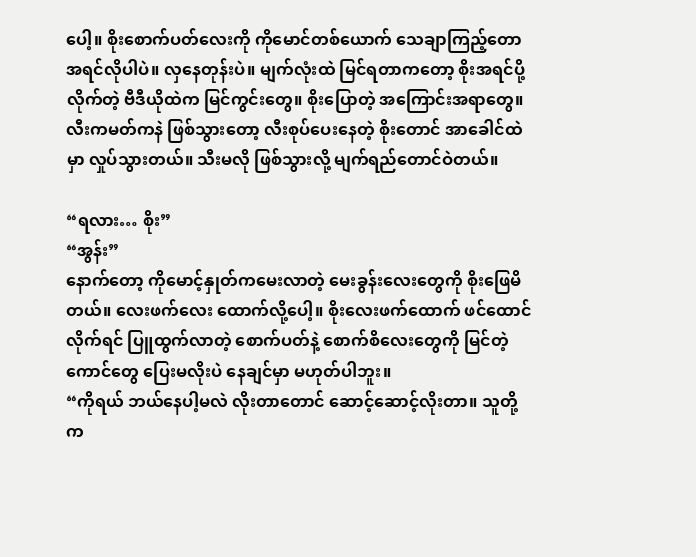ပေါ့။ စိုးစောက်ပတ်လေးကို ကိုမောင်တစ်ယောက် သေချာကြည့်တော အရင်လိုပါပဲ။ လှနေတုန်းပဲ။ မျက်လုံးထဲ မြင်ရတာကတော့ စိုးအရင်ပို့လိုက်တဲ့ ဗီဒီယိုထဲက မြင်ကွင်းတွေ။ စိုးပြောတဲ့ အကြောင်းအရာတွေ။ လီးကမတ်ကနဲ ဖြစ်သွားတော့ လီးစုပ်ပေးနေတဲ့ စိုးတောင် အာခေါင်ထဲမှာ လှုပ်သွားတယ်။ သီးမလို ဖြစ်သွားလို့ မျက်ရည်တောင်ဝဲတယ်။

“ရလား… စိုး”
“အွန်း”
နောက်တော့ ကိုမောင့်နှုတ်ကမေးလာတဲ့ မေးခွန်းလေးတွေကို စိုးဖြေမိတယ်။ လေးဖက်လေး ထောက်လို့ပေါ့။ စိုးလေးဖက်ထောက် ဖင်ထောင်လိုက်ရင် ပြူထွက်လာတဲ့ စောက်ပတ်နဲ့ စောက်စိလေးတွေကို မြင်တဲ့ကောင်တွေ ပြေးမလိုးပဲ နေချင်မှာ မဟုတ်ပါဘူး။
“ကိုရယ် ဘယ်နေပါ့မလဲ လိုးတာတောင် ဆောင့်ဆောင့်လိုးတာ။ သူတို့က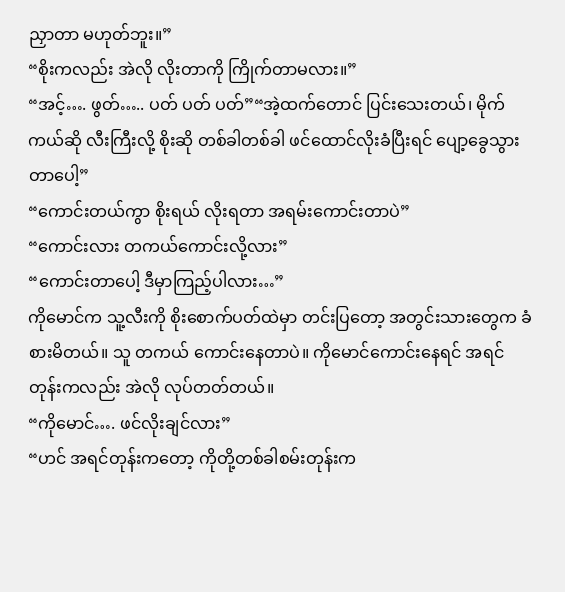ညှာတာ မဟုတ်ဘူး။”
“စိုးကလည်း အဲလို လိုးတာကို ကြိုက်တာမလား။”
“အင့်…. ဖွတ်….. ပတ် ပတ် ပတ်”“အဲ့ထက်တောင် ပြင်းသေးတယ်၊ မိုက်ကယ်ဆို လီးကြီးလို့ စိုးဆို တစ်ခါတစ်ခါ ဖင်ထောင်လိုးခံပြီးရင် ပျော့ခွေသွားတာပေါ့”
“ကောင်းတယ်ကွာ စိုးရယ် လိုးရတာ အရမ်းကောင်းတာပဲ”
“ကောင်းလား တကယ်ကောင်းလို့လား”
“ကောင်းတာပေါ့ ဒီမှာကြည့်ပါလား…”
ကိုမောင်က သူ့လီးကို စိုးစောက်ပတ်ထဲမှာ တင်းပြတော့ အတွင်းသားတွေက ခံစားမိတယ်။ သူ တကယ် ကောင်းနေတာပဲ။ ကိုမောင်ကောင်းနေရင် အရင်တုန်းကလည်း အဲလို လုပ်တတ်တယ်။
“ကိုမောင်…. ဖင်လိုးချင်လား”
“ဟင် အရင်တုန်းကတော့ ကိုတို့တစ်ခါစမ်းတုန်းက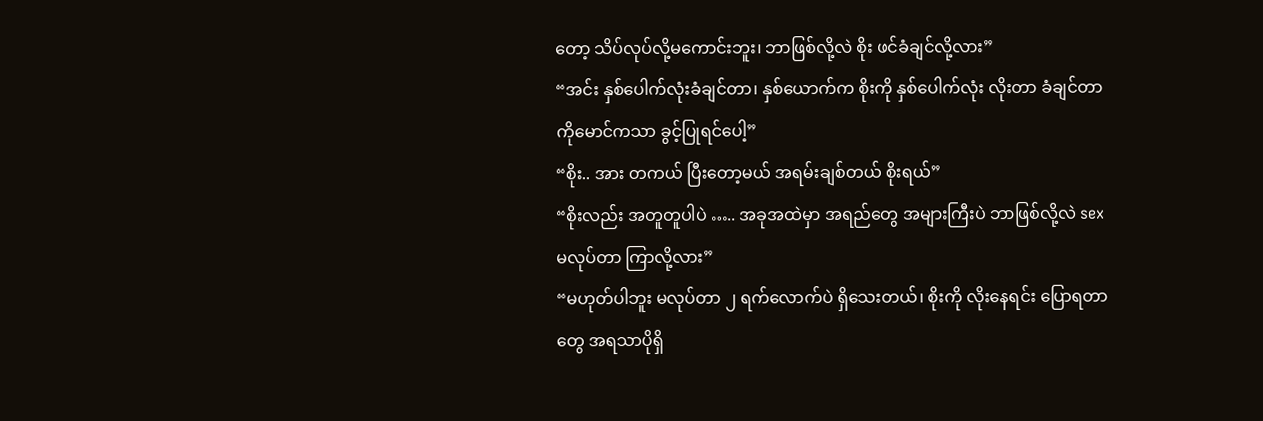တော့ သိပ်လုပ်လို့မကောင်းဘူး၊ ဘာဖြစ်လို့လဲ စိုး ဖင်ခံချင်လို့လား”
“အင်း နှစ်ပေါက်လုံးခံချင်တာ၊ နှစ်ယောက်က စိုးကို နှစ်ပေါက်လုံး လိုးတာ ခံချင်တာ ကိုမောင်ကသာ ခွင့်ပြုရင်ပေါ့”
“စိုး.. အား တကယ် ပြီးတော့မယ် အရမ်းချစ်တယ် စိုးရယ်”
“စိုးလည်း အတူတူပါပဲ ….. အခုအထဲမှာ အရည်တွေ အများကြီးပဲ ဘာဖြစ်လို့လဲ sex မလုပ်တာ ကြာလို့လား”
“မဟုတ်ပါဘူး မလုပ်တာ ၂ ရက်လောက်ပဲ ရှိသေးတယ်၊ စိုးကို လိုးနေရင်း ပြောရတာတွေ အရသာပိုရှိ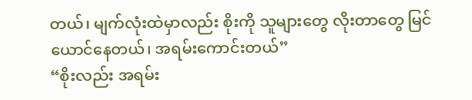တယ်၊ မျက်လုံးထဲမှာလည်း စိုးကို သူများတွေ လိုးတာတွေ မြင်ယောင်နေတယ်၊ အရမ်းကောင်းတယ်”
“စိုးလည်း အရမ်း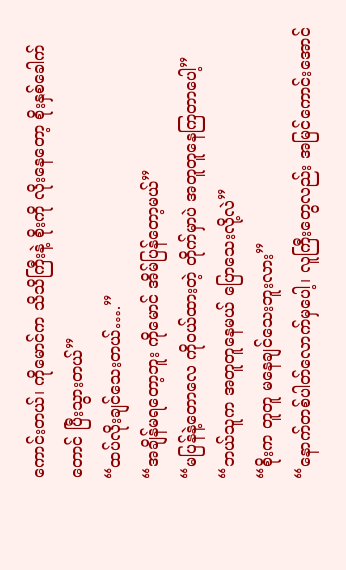ကောင်းတယ်၊ ကိုမောင်က သိသိကြီးနဲ့ စိုးကို လိုးနေတော့ စိုးနှစ်ခေါက်တောင် ပြီးသွားတယ်”
“ထပ်လိုးချင်သေးတယ်….”
“အချိန်မရတော့ဘူး ကိုမောင် အိမ်ပြန်တော့မယ်”
“မပြန်နဲ့တောလေ ကိုဝယ်ထားတဲ့ တိုက်မှာပဲ အတူတူနေကြတာပေါ့”
“ဘယ်သူက အတူတူနေမယ် ပြောသေးလို့လဲ”
“စိုးက တူတူ မနေချင်သေးဘူးလား”
“နောက်တစ်ပါတ်လောက်မှပေါ့၊ လူကြီးတွေလည်း အမြင်ကောင်းအောင်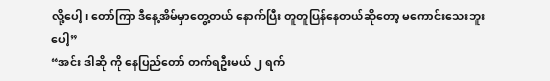လို့ပေါ့၊ တော်ကြာ ဒီနေ့အိမ်မှာတွေ့တယ် နောက်ပြီး တူတူပြန်နေတယ်ဆိုတော့ မကောင်းသေးဘူးပေါ့”
“အင်း ဒါဆို ကို နေပြည်တော် တက်ရဦးမယ် ၂ ရက်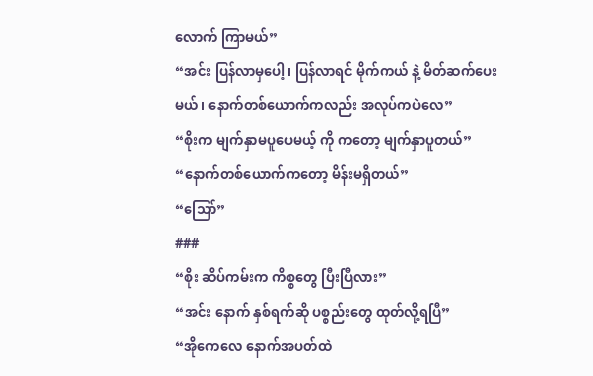လောက် ကြာမယ်”
“အင်း ပြန်လာမှပေါ့၊ ပြန်လာရင် မိုက်ကယ် နဲ့ မိတ်ဆက်ပေးမယ်၊ နောက်တစ်ယောက်ကလည်း အလုပ်ကပဲလေ”
“စိုးက မျက်နှာမပူပေမယ့် ကို ကတော့ မျက်နှာပူတယ်”
“နောက်တစ်ယောက်ကတော့ မိန်းမရှိတယ်”
“သြော်”
###
“စိုး ဆိပ်ကမ်းက ကိစ္စတွေ ပြီးပြီလား”
“အင်း နောက် နှစ်ရက်ဆို ပစ္စည်းတွေ ထုတ်လို့ရပြီ”
“အိုကေလေ နောက်အပတ်ထဲ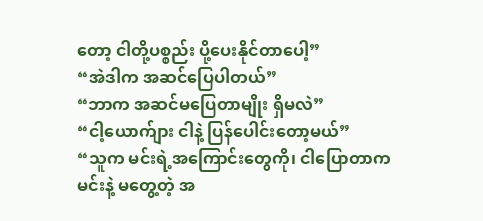တော့ ငါတို့ပစ္စည်း ပို့ပေးနိုင်တာပေါ့”
“အဲဒါက အဆင်ပြေပါတယ်”
“ဘာက အဆင်မပြေတာမျိုး ရှိမလဲ”
“ငါ့ယောက်ျား ငါနဲ့ ပြန်ပေါင်းတော့မယ်”
“သူက မင်းရဲ့အကြောင်းတွေကို၊ ငါပြောတာက မင်းနဲ့ မတွေ့တဲ့ အ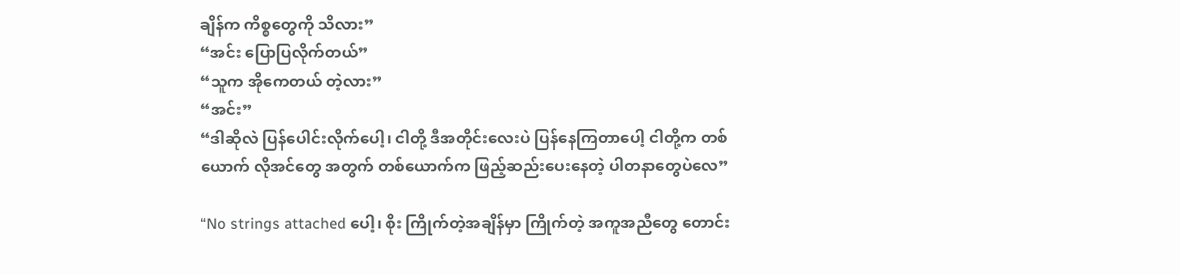ချိန်က ကိစ္စတွေကို သိလား”
“အင်း ပြောပြလိုက်တယ်”
“သူက အိုကေတယ် တဲ့လား”
“အင်း”
“ဒါဆိုလဲ ပြန်ပေါင်းလိုက်ပေါ့၊ ငါတို့ ဒီအတိုင်းလေးပဲ ပြန်နေကြတာပေါ့ ငါတို့က တစ်ယောက် လိုအင်တွေ အတွက် တစ်ယောက်က ဖြည့်ဆည်းပေးနေတဲ့ ပါတနာတွေပဲလေ”

“No strings attached ပေါ့၊ စိုး ကြိုက်တဲ့အချိန်မှာ ကြိုက်တဲ့ အကူအညီတွေ တောင်း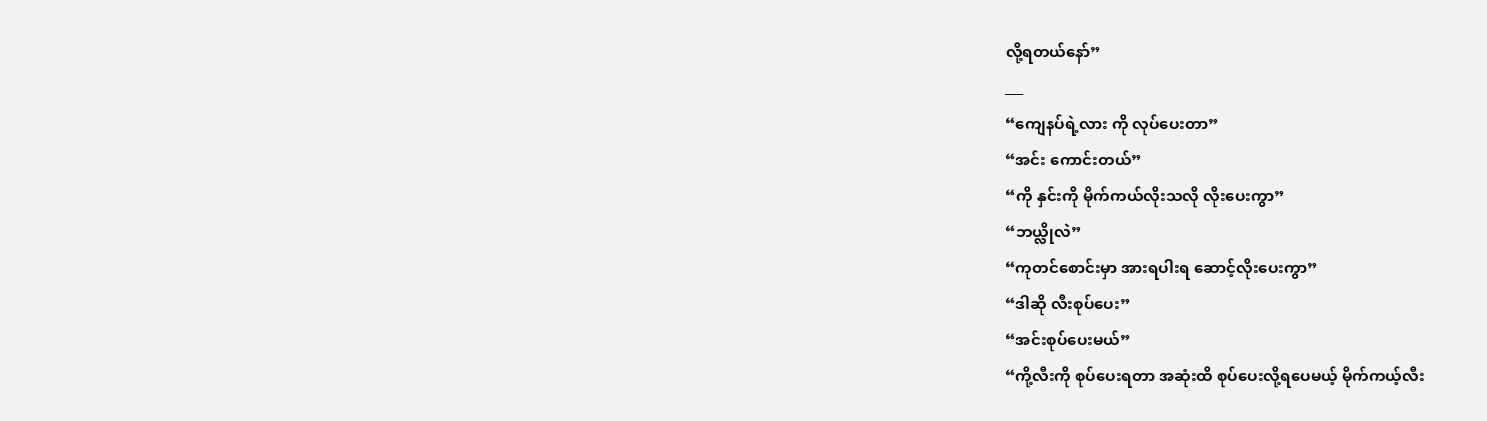လို့ရတယ်နော်”
___
“ကျေနပ်ရဲ့လား ကို လုပ်ပေးတာ”
“အင်း ကောင်းတယ်”
“ကို နှင်းကို မိုက်ကယ်လိုးသလို လိုးပေးကွာ”
“ဘယ္လိုလဲ”
“ကုတင်စောင်းမှာ အားရပါးရ ဆောင့်လိုးပေးကွာ”
“ဒါဆို လီးစုပ်ပေး”
“အင်းစုပ်ပေးမယ်”
“ကို့လီးကို စုပ်ပေးရတာ အဆုံးထိ စုပ်ပေးလို့ရပေမယ့် မိုက်ကယ့်လီး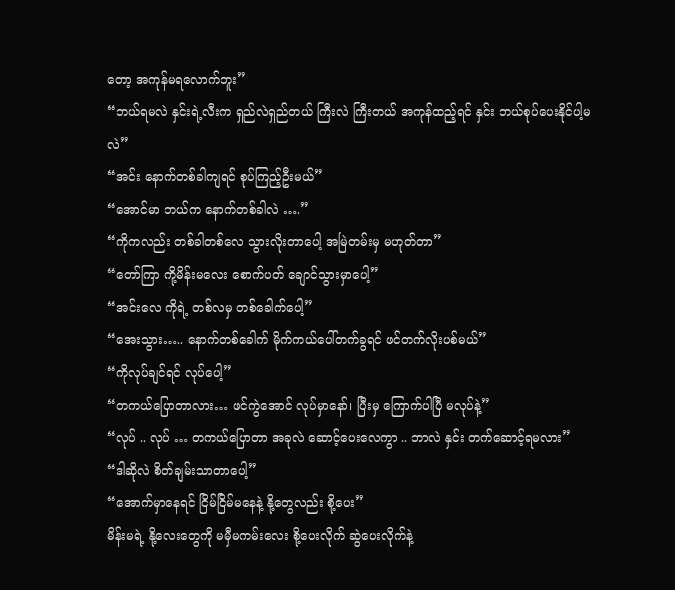တော့ အကုန်မရလောက်ဘူး”
“ဘယ်ရမလဲ နှင်းရဲ့လီးက ရှည်လဲရှည်တယ် ကြီးလဲ ကြီးတယ် အကုန်ထည့်ရင် နှင်း ဘယ်စုပ်ပေးနိုင်ပါ့မလဲ”
“အင်း နောက်တစ်ခါကျရင် စုပ်ကြည့်ဦးမယ်”
“အောင်မာ ဘယ်က နောက်တစ်ခါလဲ ….”
“ကိုကလည်း တစ်ခါတစ်လေ သွားလိုးတာပေါ့ အမြဲတမ်းမှ မဟုတ်တာ”
“တော်ကြာ ကို့မိန်းမလေး စောက်ပတ် ချောင်သွားမှာပေါ့”
“အင်းလေ ကိုရဲ့ တစ်လမှ တစ်ခေါက်ပေါ့”
“အေးသွား….. နောက်တစ်ခေါက် မိုက်ကယ်ပေါ်တက်ခွရင် ဖင်တက်လိုးပစ်မယ်”
“ကိုလုပ်ချင်ရင် လုပ်ပေါ့”
“တကယ်ပြောတာလား… ဖင်ကွဲအောင် လုပ်မှာနော်၊ ပြီးမှ ကြောက်ပါပြီ မလုပ်နဲ့”
“လုပ် .. လုပ် … တကယ်ပြောတာ အခုလဲ ဆောင့်ပေးလေကွာ .. ဘာလဲ နှင်း တက်ဆောင့်ရမလား”
“ဒါဆိုလဲ စိတ်ချမ်းသာတာပေါ့”
“အောက်မှာနေရင် ငြိမ်ငြိမ်မနေနဲ့ နို့တွေလည်း စို့ပေး”
မိန်းမရဲ့ နို့လေးတွေကို မမှီမကမ်းလေး စို့ပေးလိုက် ဆွဲပေးလိုက်နဲ့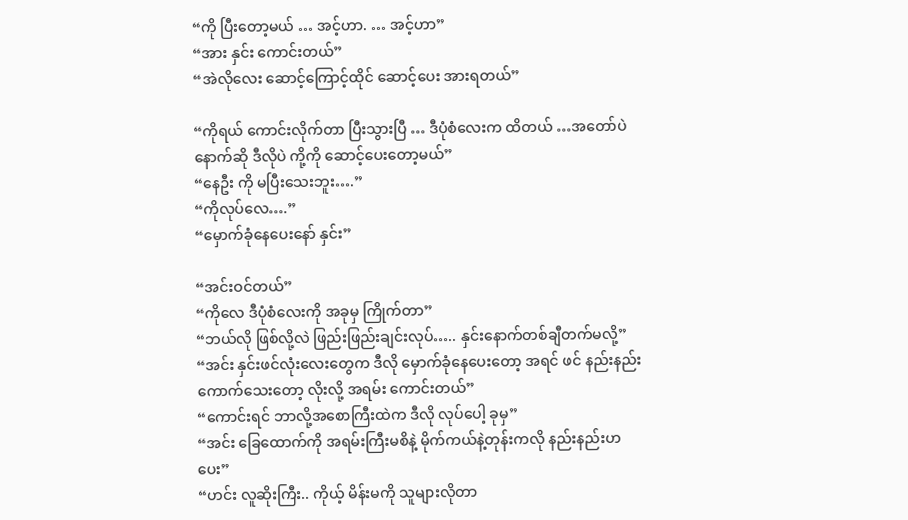“ကို ပြီးတော့မယ် … အင့်ဟာ. … အင့်ဟာ”
“အား နှင်း ကောင်းတယ်”
“အဲလိုလေး ဆောင့်ကြောင့်ထိုင် ဆောင့်ပေး အားရတယ်”

“ကိုရယ် ကောင်းလိုက်တာ ပြီးသွားပြီ … ဒီပုံစံလေးက ထိတယ် …အတော်ပဲ နောက်ဆို ဒီလိုပဲ ကို့ကို ဆောင့်ပေးတော့မယ်”
“နေဦး ကို မပြီးသေးဘူး….”
“ကိုလုပ်လေ….”
“မှောက်ခုံနေပေးနော် နှင်း”

“အင်းဝင်တယ်”
“ကိုလေ ဒီပုံစံလေးကို အခုမှ ကြိုက်တာ”
“ဘယ်လို ဖြစ်လို့လဲ ဖြည်းဖြည်းချင်းလုပ်….. နှင်းနောက်တစ်ချီတက်မလို့”
“အင်း နှင်းဖင်လုံးလေးတွေက ဒီလို မှောက်ခုံနေပေးတော့ အရင် ဖင် နည်းနည်းကောက်သေးတော့ လိုးလို့ အရမ်း ကောင်းတယ်”
“ကောင်းရင် ဘာလို့အစောကြီးထဲက ဒီလို လုပ်ပေါ့ ခုမှ”
“အင်း ခြေထောက်ကို အရမ်းကြီးမစိနဲ့ မိုက်ကယ်နဲ့တုန်းကလို နည်းနည်းဟပေး”
“ဟင်း လူဆိုးကြီး.. ကိုယ့် မိန်းမကို သူများလိုတာ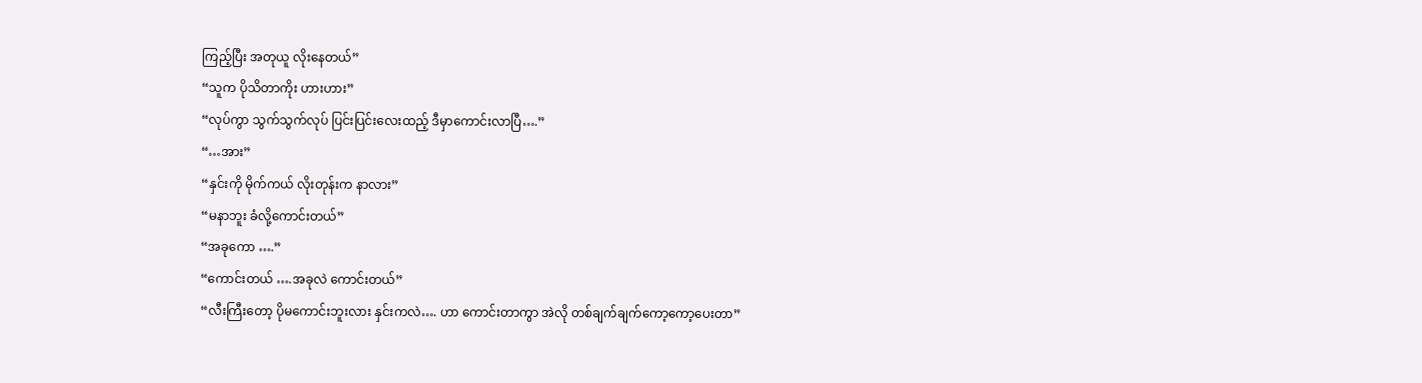ကြည့်ပြီး အတုယူ လိုးနေတယ်”
“သူက ပိုသိတာကိုး ဟားဟား”
“လုပ်ကွာ သွက်သွက်လုပ် ပြင်းပြင်းလေးထည့် ဒီမှာကောင်းလာပြီ….”
“…အား”
“နှင်းကို မိုက်ကယ် လိုးတုန်းက နာလား”
“မနာဘူး ခံလို့ကောင်းတယ်”
“အခုကော ….”
“ကောင်းတယ် ….အခုလဲ ကောင်းတယ်”
“လီးကြီးတော့ ပိုမကောင်းဘူးလား နှင်းကလဲ…. ဟာ ကောင်းတာကွာ အဲလို တစ်ချက်ချက်ကော့ကော့ပေးတာ”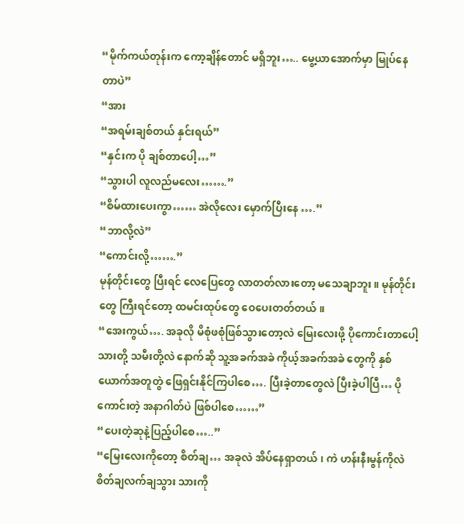“မိုက်ကယ်တုန်းက ကော့ချိန်တောင် မရှိဘူး….. မွေ့ယာအောက်မှာ မြုပ်နေတာပဲ”
“အား
“အရမ်းချစ်တယ် နှင်းရယ်”
“နှင်းက ပို ချစ်တာပေါ့…”
“သွားပါ လူလည်မလေး…….”
“စိမ်ထားပေးကွာ…… အဲလိုလေး မှောက်ပြီးနေ ….”
“ဘာလို့လဲ”
“ကောင်းလို့…….”
မုန်တိုင်းတွေ ပြီးရင် လေပြေတွေ လာတတ်လားတော့ မသေချာဘူး။ မုန်တိုင်းတွေ ကြီးရင်တော့ ထမင်းထုပ်တွေ ဝေပေးတတ်တယ်။
“အေးကွယ်…. အခုလို မိစုံဖစုံဖြစ်သွားတော့လဲ မြေးလေးဖို့ ပိုကောင်းတာပေါ့ သားတို့ သမီးတို့လဲ နောက်ဆို သူ့အခက်အခဲ ကိုယ့်အခက်အခဲ တွေကို နှစ်ယောက်အတူတွဲ ဖြေရှင်းနိုင်ကြပါစေ…. ပြီးခဲ့တာတွေလဲ ပြီးခဲ့ပါပြီ… ပိုကောင်းတဲ့ အနာဂါတ်ပဲ ဖြစ်ပါစေ……”
“ပေးတဲ့ဆုနဲ့ပြည့်ပါစေ…..”
“မြေးလေးကိုတော့ စိတ်ချ… အခုလဲ အိပ်နေရှာတယ်၊ ကဲ ဟန်းနီးမွန်ကိုလဲ စိတ်ချလက်ချသွား သားကို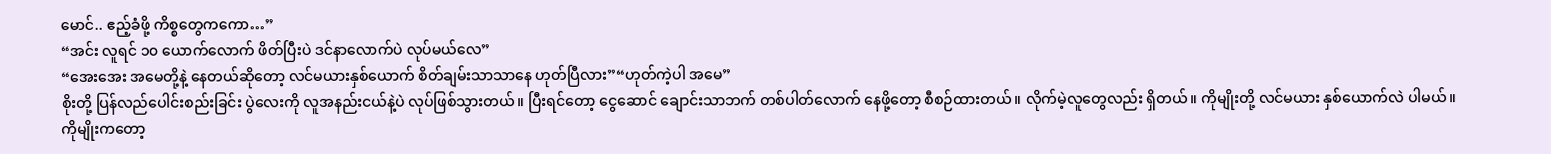မောင်.. ဧည့်ခံဖို့ ကိစ္စတွေကကော…”
“အင်း လူရင် ၁၀ ယောက်လောက် ဖိတ်ပြီးပဲ ဒင်နာလောက်ပဲ လုပ်မယ်လေ”
“အေးအေး အမေတို့နဲ့ နေတယ်ဆိုတော့ လင်မယားနှစ်ယောက် စိတ်ချမ်းသာသာနေ ဟုတ်ပြီလား”“ဟုတ်ကဲ့ပါ အမေ”
စိုးတို့ ပြန်လည်ပေါင်းစည်းခြင်း ပွဲလေးကို လူအနည်းငယ်နဲ့ပဲ လုပ်ဖြစ်သွားတယ်။ ပြီးရင်တော့ ငွေဆောင် ချောင်းသာဘက် တစ်ပါတ်လောက် နေဖို့တော့ စီစဉ်ထားတယ်။ လိုက်မဲ့လူတွေလည်း ရှိတယ်။ ကိုမျိုးတို့ လင်မယား နှစ်ယောက်လဲ ပါမယ်။ ကိုမျိုးကတော့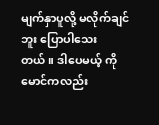မျက်နှာပူလို့ မလိုက်ချင်ဘူး ပြောပါသေးတယ်။ ဒါပေမယ့် ကိုမောင်ကလည်း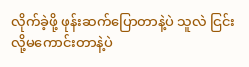လိုက်ခဲ့ဖို့ ဖုန်းဆက်ပြောတာနဲ့ပဲ သူလဲ ငြင်းလို့မကောင်းတာနဲ့ပဲ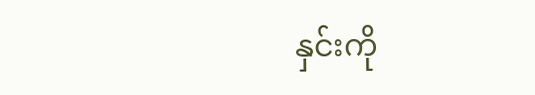နှင်းကို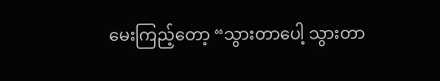မေးကြည့်တော့ “သွားတာပေါ့ သွားတာ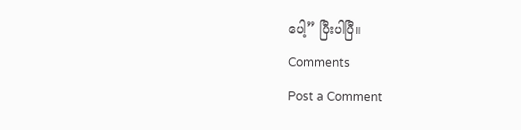ပေါ့” ပြီးပါပြီ။
Comments
Post a Comment